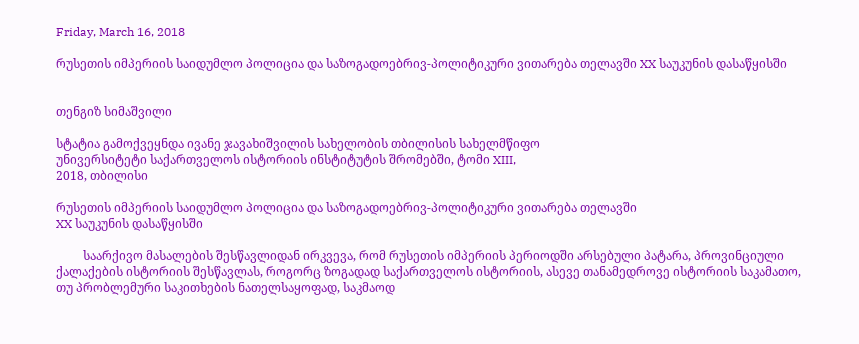Friday, March 16, 2018

რუსეთის იმპერიის საიდუმლო პოლიცია და საზოგადოებრივ-პოლიტიკური ვითარება თელავში XX საუკუნის დასაწყისში


თენგიზ სიმაშვილი

სტატია გამოქვეყნდა ივანე ჯავახიშვილის სახელობის თბილისის სახელმწიფო
უნივერსიტეტი საქართველოს ისტორიის ინსტიტუტის შრომებში, ტომი XIII,
2018, თბილისი

რუსეთის იმპერიის საიდუმლო პოლიცია და საზოგადოებრივ-პოლიტიკური ვითარება თელავში
XX საუკუნის დასაწყისში

         საარქივო მასალების შესწავლიდან ირკვევა, რომ რუსეთის იმპერიის პერიოდში არსებული პატარა, პროვინციული ქალაქების ისტორიის შესწავლას, როგორც ზოგადად საქართველოს ისტორიის, ასევე თანამედროვე ისტორიის საკამათო, თუ პრობლემური საკითხების ნათელსაყოფად, საკმაოდ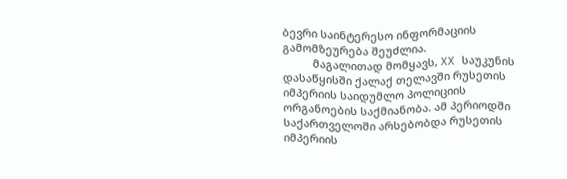ბევრი საინტერესო ინფორმაციის გამომზეურება შეუძლია.
          მაგალითად მომყავს, XX საუკუნის დასაწყისში ქალაქ თელავში რუსეთის იმპერიის საიდუმლო პოლიციის ორგანოების საქმიანობა. ამ პერიოდში საქართველოში არსებობდა რუსეთის იმპერიის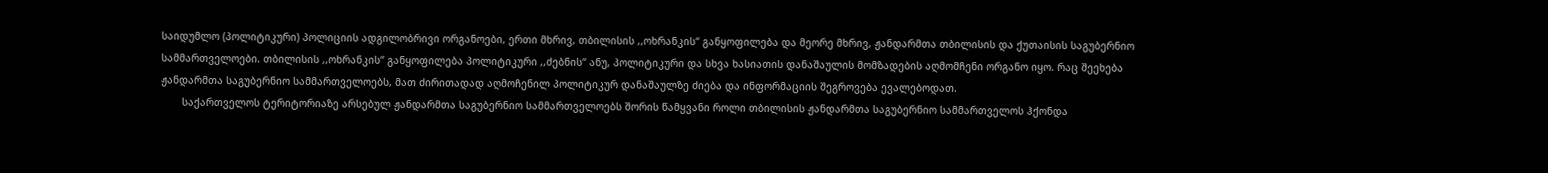საიდუმლო (პოლიტიკური) პოლიციის ადგილობრივი ორგანოები, ერთი მხრივ, თბილისის ,,ოხრანკის“ განყოფილება და მეორე მხრივ, ჟანდარმთა თბილისის და ქუთაისის საგუბერნიო სამმართველოები. თბილისის ,,ოხრანკის“ განყოფილება პოლიტიკური ,,ძებნის“ ანუ, პოლიტიკური და სხვა ხასიათის დანაშაულის მომზადების აღმომჩენი ორგანო იყო. რაც შეეხება ჟანდარმთა საგუბერნიო სამმართველოებს, მათ ძირითადად აღმოჩენილ პოლიტიკურ დანაშაულზე ძიება და ინფორმაციის შეგროვება ევალებოდათ.
       საქართველოს ტერიტორიაზე არსებულ ჟანდარმთა საგუბერნიო სამმართველოებს შორის წამყვანი როლი თბილისის ჟანდარმთა საგუბერნიო სამმართველოს ჰქონდა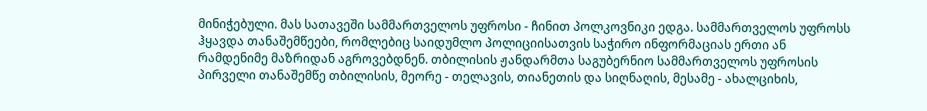მინიჭებული. მას სათავეში სამმართველოს უფროსი - ჩინით პოლკოვნიკი ედგა. სამმართველოს უფროსს ჰყავდა თანაშემწეები, რომლებიც საიდუმლო პოლიციისათვის საჭირო ინფორმაციას ერთი ან რამდენიმე მაზრიდან აგროვებდნენ. თბილისის ჟანდარმთა საგუბერნიო სამმართველოს უფროსის პირველი თანაშემწე თბილისის, მეორე - თელავის, თიანეთის და სიღნაღის, მესამე - ახალციხის,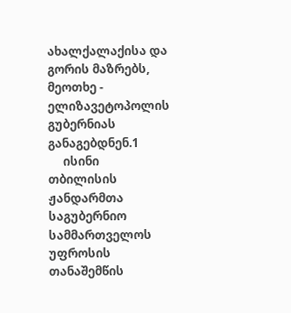ახალქალაქისა და გორის მაზრებს, მეოთხე - ელიზავეტოპოლის გუბერნიას განაგებდნენ.1
     ისინი თბილისის ჟანდარმთა საგუბერნიო სამმართველოს უფროსის თანაშემწის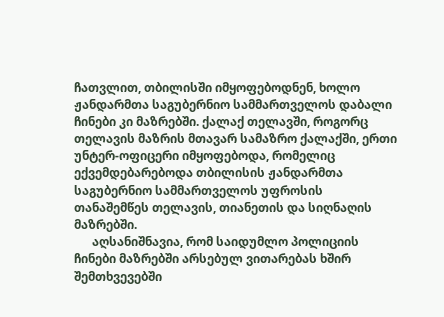ჩათვლით, თბილისში იმყოფებოდნენ, ხოლო ჟანდარმთა საგუბერნიო სამმართველოს დაბალი ჩინები კი მაზრებში. ქალაქ თელავში, როგორც თელავის მაზრის მთავარ სამაზრო ქალაქში, ერთი უნტერ-ოფიცერი იმყოფებოდა, რომელიც ექვემდებარებოდა თბილისის ჟანდარმთა საგუბერნიო სამმართველოს უფროსის თანაშემწეს თელავის, თიანეთის და სიღნაღის მაზრებში.
      აღსანიშნავია, რომ საიდუმლო პოლიციის ჩინები მაზრებში არსებულ ვითარებას ხშირ შემთხვევებში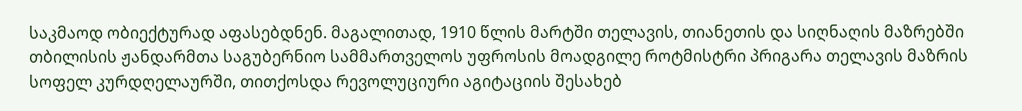საკმაოდ ობიექტურად აფასებდნენ. მაგალითად, 1910 წლის მარტში თელავის, თიანეთის და სიღნაღის მაზრებში თბილისის ჟანდარმთა საგუბერნიო სამმართველოს უფროსის მოადგილე როტმისტრი პრიგარა თელავის მაზრის სოფელ კურდღელაურში, თითქოსდა რევოლუციური აგიტაციის შესახებ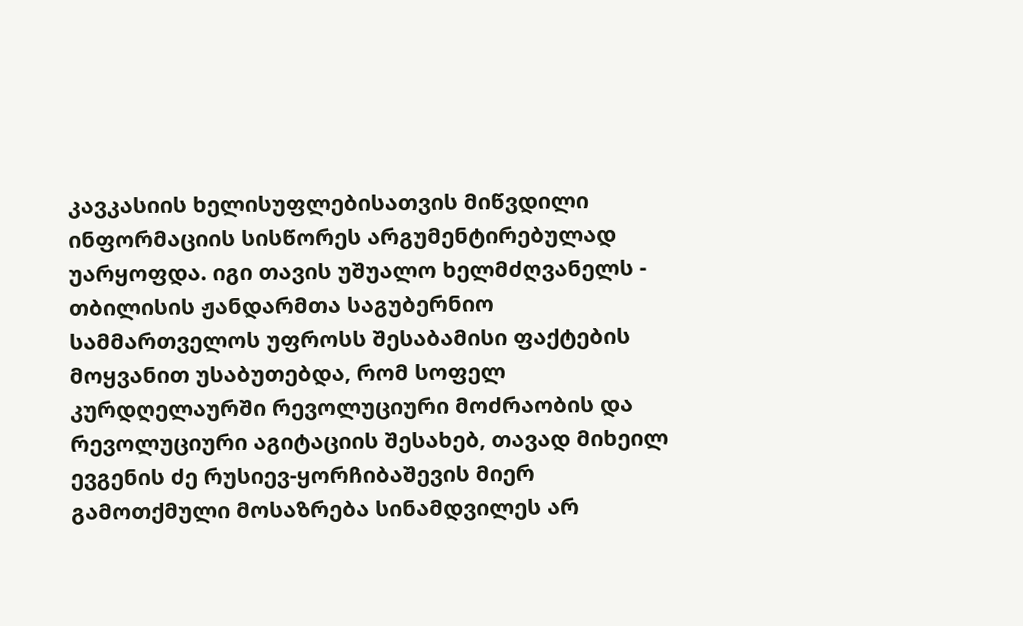კავკასიის ხელისუფლებისათვის მიწვდილი ინფორმაციის სისწორეს არგუმენტირებულად უარყოფდა. იგი თავის უშუალო ხელმძღვანელს - თბილისის ჟანდარმთა საგუბერნიო სამმართველოს უფროსს შესაბამისი ფაქტების მოყვანით უსაბუთებდა, რომ სოფელ კურდღელაურში რევოლუციური მოძრაობის და რევოლუციური აგიტაციის შესახებ, თავად მიხეილ ევგენის ძე რუსიევ-ყორჩიბაშევის მიერ გამოთქმული მოსაზრება სინამდვილეს არ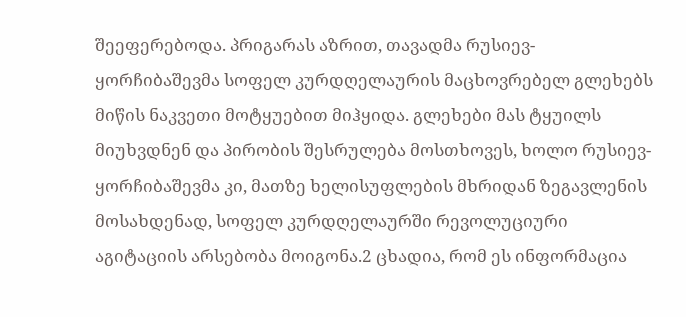შეეფერებოდა. პრიგარას აზრით, თავადმა რუსიევ-ყორჩიბაშევმა სოფელ კურდღელაურის მაცხოვრებელ გლეხებს მიწის ნაკვეთი მოტყუებით მიჰყიდა. გლეხები მას ტყუილს მიუხვდნენ და პირობის შესრულება მოსთხოვეს, ხოლო რუსიევ-ყორჩიბაშევმა კი, მათზე ხელისუფლების მხრიდან ზეგავლენის მოსახდენად, სოფელ კურდღელაურში რევოლუციური აგიტაციის არსებობა მოიგონა.2 ცხადია, რომ ეს ინფორმაცია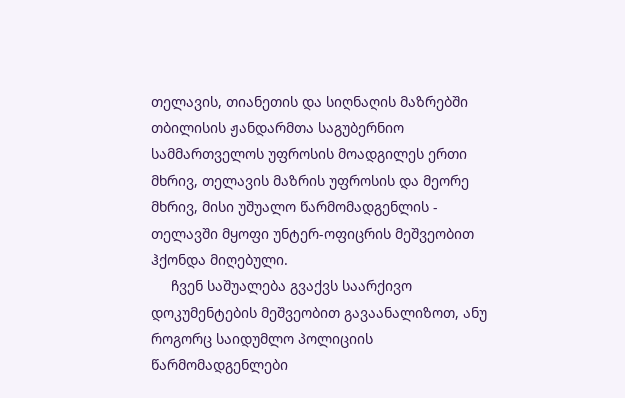თელავის, თიანეთის და სიღნაღის მაზრებში თბილისის ჟანდარმთა საგუბერნიო სამმართველოს უფროსის მოადგილეს ერთი მხრივ, თელავის მაზრის უფროსის და მეორე მხრივ, მისი უშუალო წარმომადგენლის - თელავში მყოფი უნტერ-ოფიცრის მეშვეობით ჰქონდა მიღებული.
     ჩვენ საშუალება გვაქვს საარქივო დოკუმენტების მეშვეობით გავაანალიზოთ, ანუ როგორც საიდუმლო პოლიციის წარმომადგენლები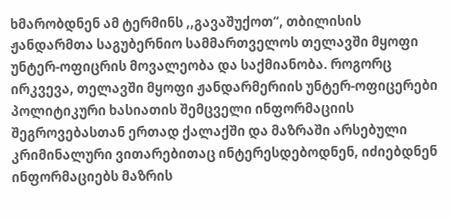ხმარობდნენ ამ ტერმინს ,,გავაშუქოთ“, თბილისის ჟანდარმთა საგუბერნიო სამმართველოს თელავში მყოფი უნტერ-ოფიცრის მოვალეობა და საქმიანობა. როგორც ირკვევა, თელავში მყოფი ჟანდარმერიის უნტერ-ოფიცერები პოლიტიკური ხასიათის შემცველი ინფორმაციის შეგროვებასთან ერთად ქალაქში და მაზრაში არსებული კრიმინალური ვითარებითაც ინტერესდებოდნენ, იძიებდნენ ინფორმაციებს მაზრის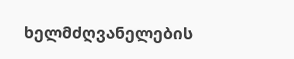ხელმძღვანელების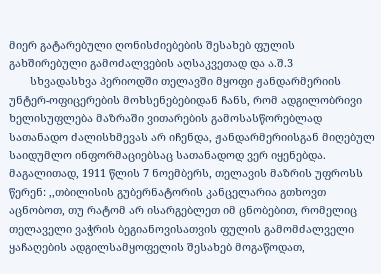მიერ გატარებული ღონისძიებების შესახებ ფულის გახშირებული გამოძალვების აღსაკვეთად და ა.შ.3
       სხვადასხვა პერიოდში თელავში მყოფი ჟანდარმერიის უნტერ-ოფიცერების მოხსენებებიდან ჩანს, რომ ადგილობრივი ხელისუფლება მაზრაში ვითარების გამოსასწორებლად სათანადო ძალისხმევას არ იჩენდა, ჟანდარმერიისგან მიღებულ საიდუმლო ინფორმაციებსაც სათანადოდ ვერ იყენებდა. მაგალითად, 1911 წლის 7 ნოემბერს, თელავის მაზრის უფროსს წერენ: ,,თბილისის გუბერნატორის კანცელარია გთხოვთ აცნობოთ, თუ რატომ არ ისარგებლეთ იმ ცნობებით, რომელიც თელაველი ვაჭრის ბეგიანოვისათვის ფულის გამომძალველი ყაჩაღების ადგილსამყოფელის შესახებ მოგაწოდათ,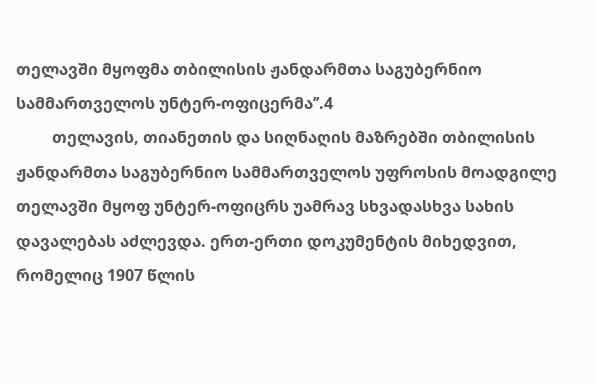თელავში მყოფმა თბილისის ჟანდარმთა საგუბერნიო სამმართველოს უნტერ-ოფიცერმა’’.4
         თელავის, თიანეთის და სიღნაღის მაზრებში თბილისის ჟანდარმთა საგუბერნიო სამმართველოს უფროსის მოადგილე თელავში მყოფ უნტერ-ოფიცრს უამრავ სხვადასხვა სახის დავალებას აძლევდა. ერთ-ერთი დოკუმენტის მიხედვით, რომელიც 1907 წლის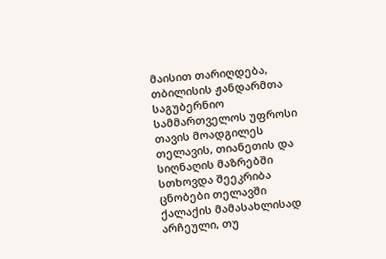მაისით თარიღდება, თბილისის ჟანდარმთა საგუბერნიო სამმართველოს უფროსი თავის მოადგილეს თელავის, თიანეთის და სიღნაღის მაზრებში სთხოვდა შეეკრიბა ცნობები თელავში ქალაქის მამასახლისად არჩეული, თუ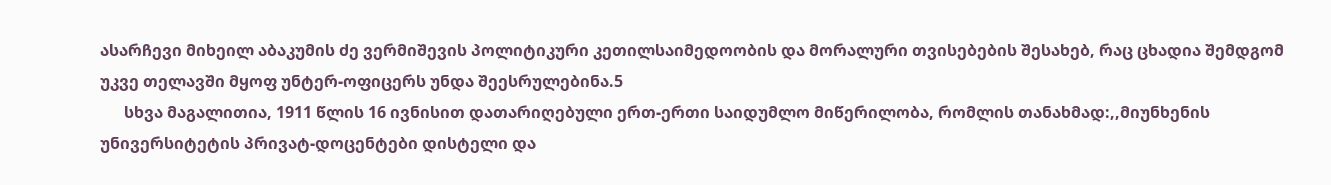ასარჩევი მიხეილ აბაკუმის ძე ვერმიშევის პოლიტიკური კეთილსაიმედოობის და მორალური თვისებების შესახებ, რაც ცხადია შემდგომ უკვე თელავში მყოფ უნტერ-ოფიცერს უნდა შეესრულებინა.5
      სხვა მაგალითია, 1911 წლის 16 ივნისით დათარიღებული ერთ-ერთი საიდუმლო მიწერილობა, რომლის თანახმად:,,მიუნხენის უნივერსიტეტის პრივატ-დოცენტები დისტელი და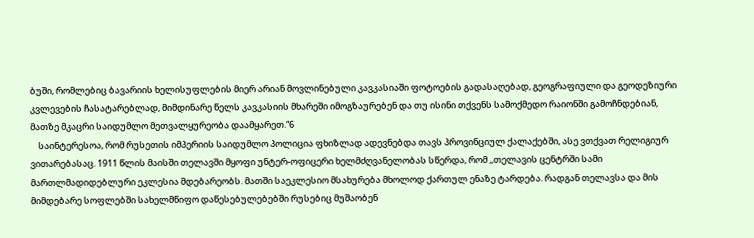ბუში, რომლებიც ბავარიის ხელისუფლების მიერ არიან მოვლინებული კავკასიაში ფოტოების გადასაღებად, გეოგრაფიული და გეოდეზიური კვლევების ჩასატარებლად, მიმდინარე წელს კავკასიის მხარეში იმოგზაურებენ და თუ ისინი თქვენს სამოქმედო რაიონში გამოჩნდებიან, მათზე მკაცრი საიდუმლო მეთვალყურეობა დაამყარეთ.“6
    საინტერესოა, რომ რუსეთის იმპერიის საიდუმლო პოლიცია ფხიზლად ადევნებდა თავს პროვინციულ ქალაქებში, ასე ვთქვათ რელიგიურ ვითარებასაც. 1911 წლის მაისში თელავში მყოფი უნტერ-ოფიცერი ხელმძღვანელობას სწერდა, რომ ,,თელავის ცენტრში სამი მართლმადიდებლური ეკლესია მდებარეობს. მათში საეკლესიო მსახურება მხოლოდ ქართულ ენაზე ტარდება. რადგან თელავსა და მის მიმდებარე სოფლებში სახელმწიფო დაწესებულებებში რუსებიც მუშაობენ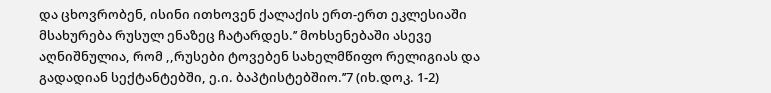და ცხოვრობენ, ისინი ითხოვენ ქალაქის ერთ-ერთ ეკლესიაში მსახურება რუსულ ენაზეც ჩატარდეს.’’ მოხსენებაში ასევე აღნიშნულია, რომ ,,რუსები ტოვებენ სახელმწიფო რელიგიას და გადადიან სექტანტებში, ე.ი. ბაპტისტებშიო.’’7 (იხ.დოკ. 1-2)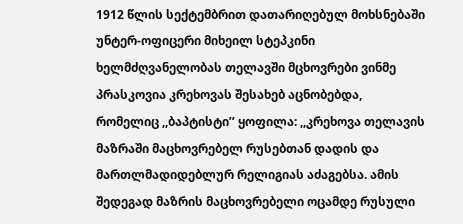1912 წლის სექტემბრით დათარიღებულ მოხსნებაში უნტერ-ოფიცერი მიხეილ სტეპკინი ხელმძღვანელობას თელავში მცხოვრები ვინმე პრასკოვია კრეხოვას შესახებ აცნობებდა, რომელიც ,,ბაპტისტი’’ ყოფილა: ,,კრეხოვა თელავის მაზრაში მაცხოვრებელ რუსებთან დადის და მართლმადიდებლურ რელიგიას აძაგებსა. ამის შედეგად მაზრის მაცხოვრებელი ოცამდე რუსული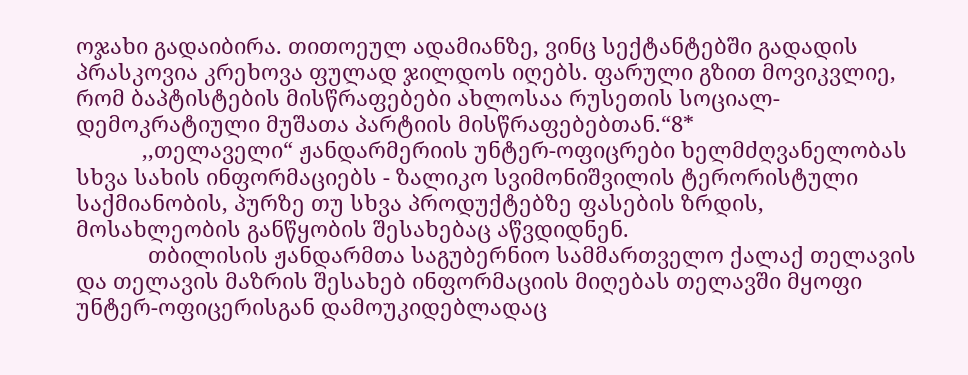ოჯახი გადაიბირა. თითოეულ ადამიანზე, ვინც სექტანტებში გადადის პრასკოვია კრეხოვა ფულად ჯილდოს იღებს. ფარული გზით მოვიკვლიე, რომ ბაპტისტების მისწრაფებები ახლოსაა რუსეთის სოციალ-დემოკრატიული მუშათა პარტიის მისწრაფებებთან.“8*
           ,,თელაველი“ ჟანდარმერიის უნტერ-ოფიცრები ხელმძღვანელობას სხვა სახის ინფორმაციებს - ზალიკო სვიმონიშვილის ტერორისტული საქმიანობის, პურზე თუ სხვა პროდუქტებზე ფასების ზრდის, მოსახლეობის განწყობის შესახებაც აწვდიდნენ.
            თბილისის ჟანდარმთა საგუბერნიო სამმართველო ქალაქ თელავის და თელავის მაზრის შესახებ ინფორმაციის მიღებას თელავში მყოფი უნტერ-ოფიცერისგან დამოუკიდებლადაც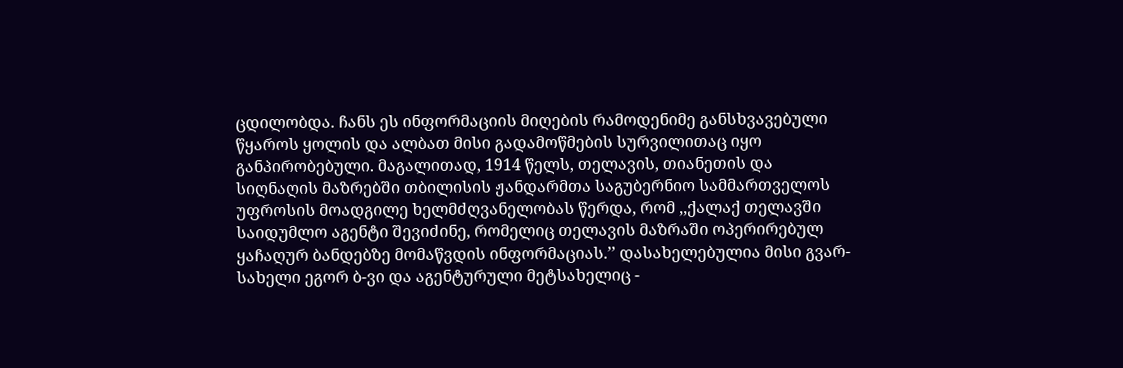ცდილობდა. ჩანს ეს ინფორმაციის მიღების რამოდენიმე განსხვავებული წყაროს ყოლის და ალბათ მისი გადამოწმების სურვილითაც იყო განპირობებული. მაგალითად, 1914 წელს, თელავის, თიანეთის და სიღნაღის მაზრებში თბილისის ჟანდარმთა საგუბერნიო სამმართველოს უფროსის მოადგილე ხელმძღვანელობას წერდა, რომ ,,ქალაქ თელავში საიდუმლო აგენტი შევიძინე, რომელიც თელავის მაზრაში ოპერირებულ ყაჩაღურ ბანდებზე მომაწვდის ინფორმაციას.’’ დასახელებულია მისი გვარ-სახელი ეგორ ბ-ვი და აგენტურული მეტსახელიც -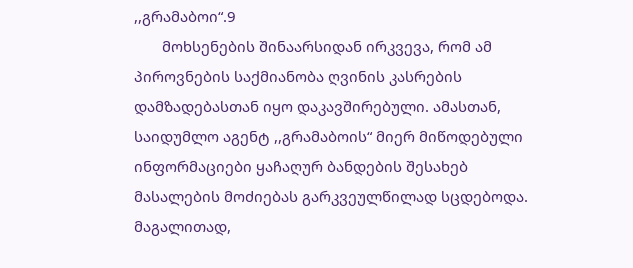,,გრამაბოი“.9
       მოხსენების შინაარსიდან ირკვევა, რომ ამ პიროვნების საქმიანობა ღვინის კასრების დამზადებასთან იყო დაკავშირებული. ამასთან, საიდუმლო აგენტ ,,გრამაბოის“ მიერ მიწოდებული ინფორმაციები ყაჩაღურ ბანდების შესახებ მასალების მოძიებას გარკვეულწილად სცდებოდა. მაგალითად,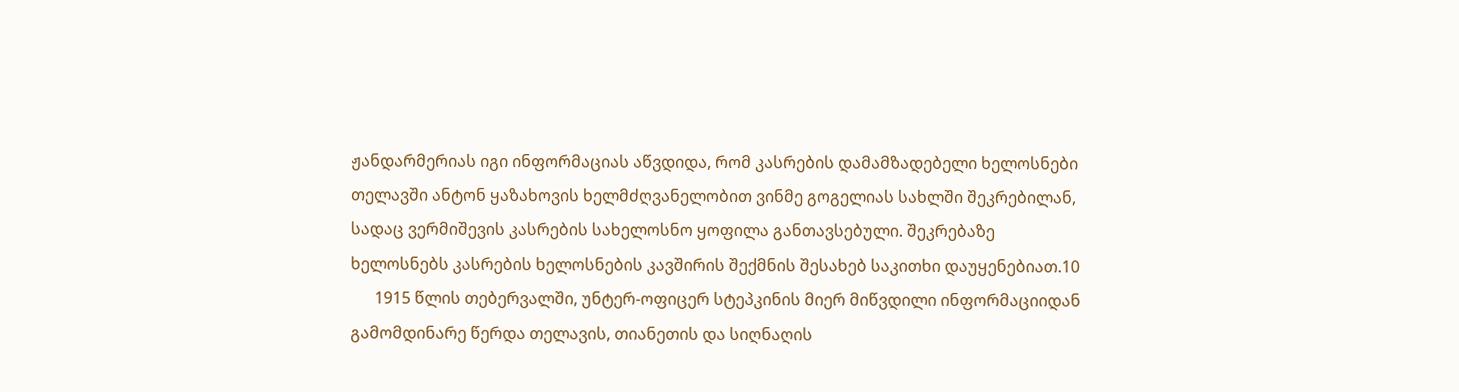ჟანდარმერიას იგი ინფორმაციას აწვდიდა, რომ კასრების დამამზადებელი ხელოსნები თელავში ანტონ ყაზახოვის ხელმძღვანელობით ვინმე გოგელიას სახლში შეკრებილან, სადაც ვერმიშევის კასრების სახელოსნო ყოფილა განთავსებული. შეკრებაზე ხელოსნებს კასრების ხელოსნების კავშირის შექმნის შესახებ საკითხი დაუყენებიათ.10
      1915 წლის თებერვალში, უნტერ-ოფიცერ სტეპკინის მიერ მიწვდილი ინფორმაციიდან გამომდინარე წერდა თელავის, თიანეთის და სიღნაღის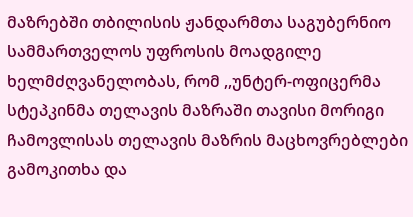მაზრებში თბილისის ჟანდარმთა საგუბერნიო სამმართველოს უფროსის მოადგილე ხელმძღვანელობას, რომ ,,უნტერ-ოფიცერმა სტეპკინმა თელავის მაზრაში თავისი მორიგი ჩამოვლისას თელავის მაზრის მაცხოვრებლები გამოკითხა და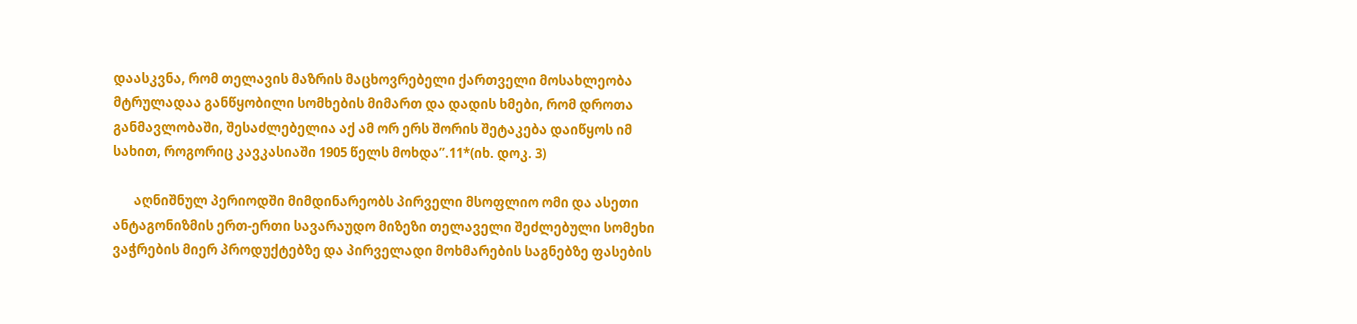დაასკვნა, რომ თელავის მაზრის მაცხოვრებელი ქართველი მოსახლეობა მტრულადაა განწყობილი სომხების მიმართ და დადის ხმები, რომ დროთა განმავლობაში, შესაძლებელია აქ ამ ორ ერს შორის შეტაკება დაიწყოს იმ სახით, როგორიც კავკასიაში 1905 წელს მოხდა’’.11*(იხ. დოკ. 3)

       აღნიშნულ პერიოდში მიმდინარეობს პირველი მსოფლიო ომი და ასეთი ანტაგონიზმის ერთ-ერთი სავარაუდო მიზეზი თელაველი შეძლებული სომეხი ვაჭრების მიერ პროდუქტებზე და პირველადი მოხმარების საგნებზე ფასების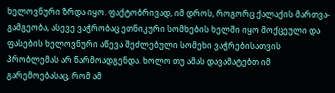ხელოვნური ზრდა იყო. ფაქტობრივად, იმ დროს, როგორც ქალაქის მართვა-გამგეობა, ასევე ვაჭრობაც ეთნიკური სომხების ხელში იყო მოქცეული და ფასების ხელოვნური აწევა შეძლებული სომეხი ვაჭრებისათვის პრობლემას არ წარმოადგენდა. ხოლო თუ ამას დავამატებთ იმ გარემოებასაც, რომ ამ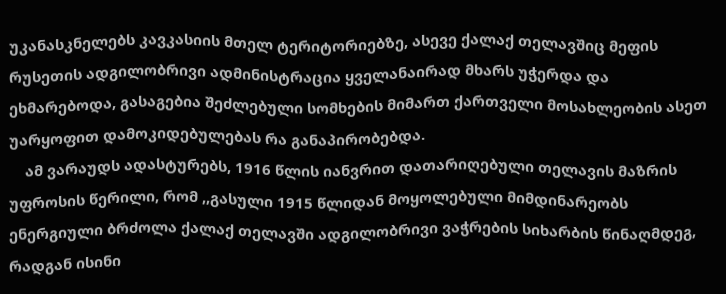უკანასკნელებს კავკასიის მთელ ტერიტორიებზე, ასევე ქალაქ თელავშიც მეფის რუსეთის ადგილობრივი ადმინისტრაცია ყველანაირად მხარს უჭერდა და ეხმარებოდა, გასაგებია შეძლებული სომხების მიმართ ქართველი მოსახლეობის ასეთ უარყოფით დამოკიდებულებას რა განაპირობებდა.
    ამ ვარაუდს ადასტურებს, 1916 წლის იანვრით დათარიღებული თელავის მაზრის უფროსის წერილი, რომ ,,გასული 1915 წლიდან მოყოლებული მიმდინარეობს ენერგიული ბრძოლა ქალაქ თელავში ადგილობრივი ვაჭრების სიხარბის წინაღმდეგ, რადგან ისინი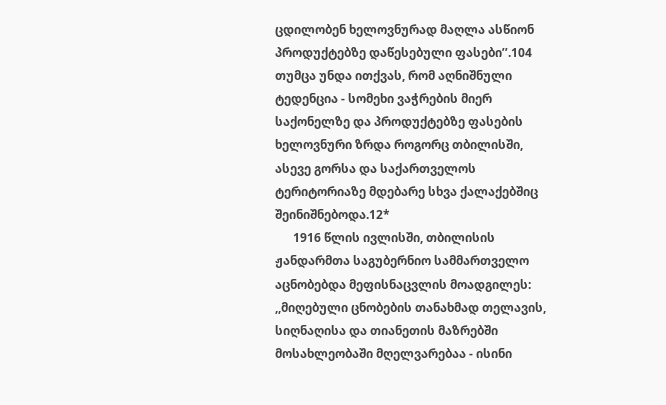ცდილობენ ხელოვნურად მაღლა ასწიონ პროდუქტებზე დაწესებული ფასები’’.104 თუმცა უნდა ითქვას, რომ აღნიშნული ტედენცია - სომეხი ვაჭრების მიერ საქონელზე და პროდუქტებზე ფასების ხელოვნური ზრდა როგორც თბილისში, ასევე გორსა და საქართველოს ტერიტორიაზე მდებარე სხვა ქალაქებშიც შეინიშნებოდა.12*
      1916 წლის ივლისში, თბილისის ჟანდარმთა საგუბერნიო სამმართველო აცნობებდა მეფისნაცვლის მოადგილეს: ,,მიღებული ცნობების თანახმად თელავის, სიღნაღისა და თიანეთის მაზრებში მოსახლეობაში მღელვარებაა - ისინი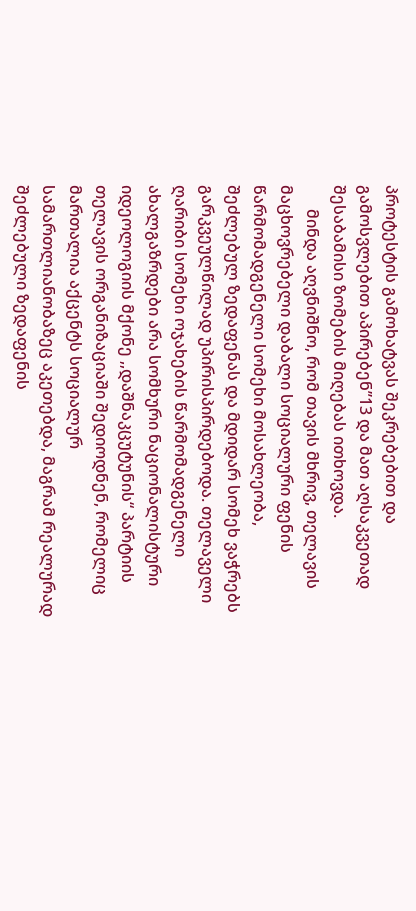პროტესტის გამოხატვას შეკრებებით და გამოსვლებით აპირებენ’’13 და მათ აღსაკვეთად შესაბამისი ზომების მიღებას ითხოვდა.
      მინდა აღვნიშნო, რომ თავის მხრივ, თელავის მაცხოვრებელი დაბალი სოციალური ფენის წარმომადგენელი სომეხი მოსახლეობა, შეძლებულ ზედაფენას და მდიდარ სომეხ ვაჭრებს გარკვეულწილად უპირისპირდებოდა. თელაველი ღარიბი სომეხი ოჯახების წარმომადგენელი ახალგაზრდები არა სომხური ნაციონალისტური იდეოლოგიის მქონე ,,დაშნაკცუტუნის“ პარტიის თელავის ორგანიზაციაში შედიოდნენ, რომელიც მართალია აქცენტს სოციალურ სამართლიანობაზეც აკეთებდა, მაგრამ რეალურად შეძლებული ზედაფენის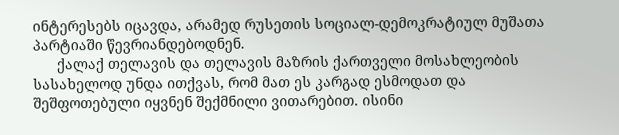ინტერესებს იცავდა, არამედ რუსეთის სოციალ-დემოკრატიულ მუშათა პარტიაში წევრიანდებოდნენ.
      ქალაქ თელავის და თელავის მაზრის ქართველი მოსახლეობის სასახელოდ უნდა ითქვას, რომ მათ ეს კარგად ესმოდათ და შეშფოთებული იყვნენ შექმნილი ვითარებით. ისინი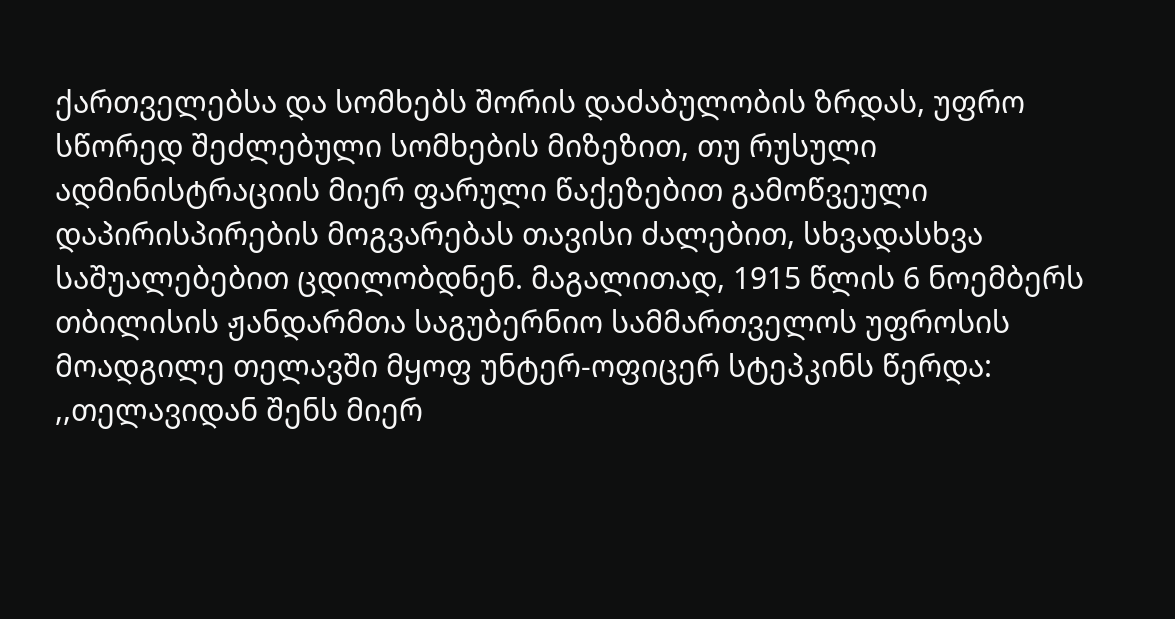ქართველებსა და სომხებს შორის დაძაბულობის ზრდას, უფრო სწორედ შეძლებული სომხების მიზეზით, თუ რუსული ადმინისტრაციის მიერ ფარული წაქეზებით გამოწვეული დაპირისპირების მოგვარებას თავისი ძალებით, სხვადასხვა საშუალებებით ცდილობდნენ. მაგალითად, 1915 წლის 6 ნოემბერს თბილისის ჟანდარმთა საგუბერნიო სამმართველოს უფროსის მოადგილე თელავში მყოფ უნტერ-ოფიცერ სტეპკინს წერდა: ,,თელავიდან შენს მიერ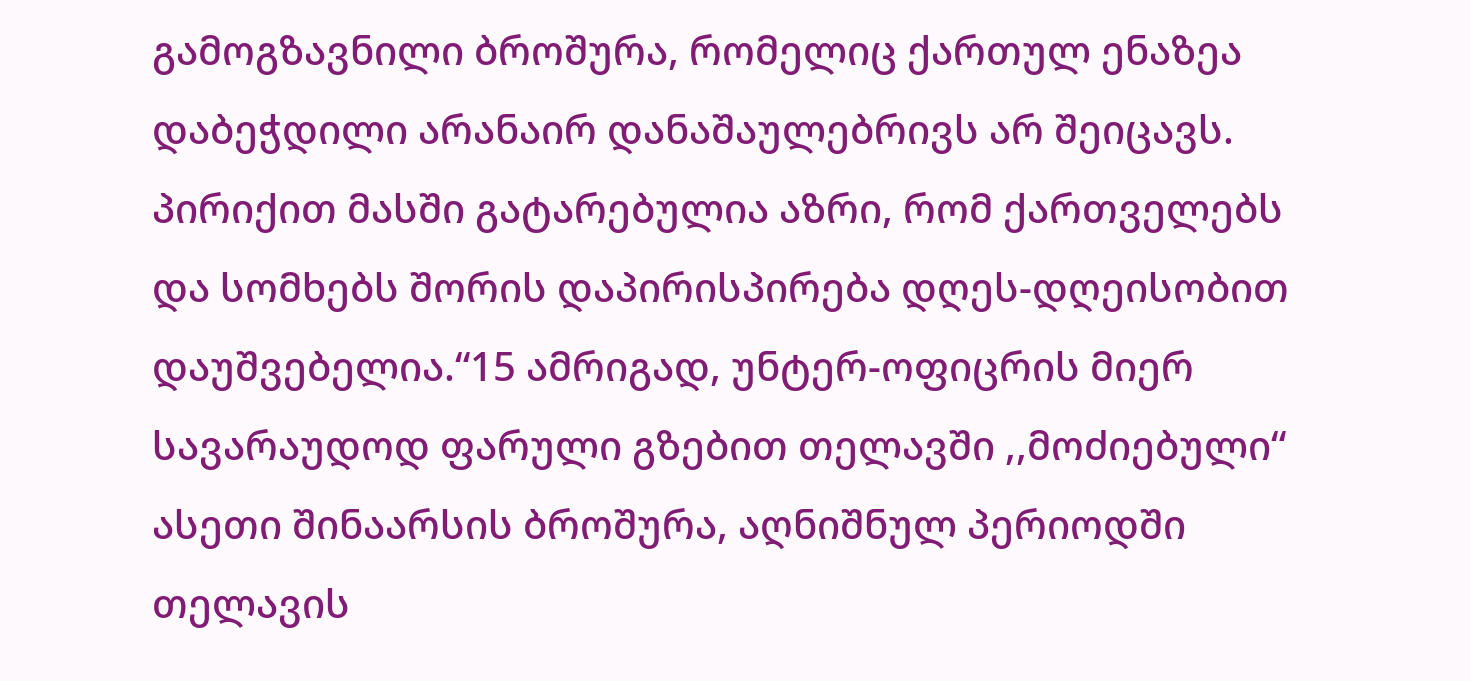გამოგზავნილი ბროშურა, რომელიც ქართულ ენაზეა დაბეჭდილი არანაირ დანაშაულებრივს არ შეიცავს. პირიქით მასში გატარებულია აზრი, რომ ქართველებს და სომხებს შორის დაპირისპირება დღეს-დღეისობით დაუშვებელია.“15 ამრიგად, უნტერ-ოფიცრის მიერ სავარაუდოდ ფარული გზებით თელავში ,,მოძიებული“ ასეთი შინაარსის ბროშურა, აღნიშნულ პერიოდში თელავის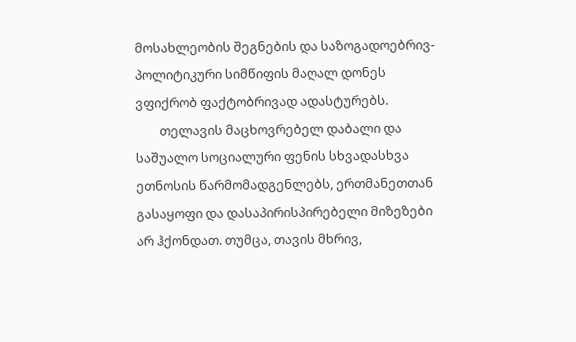მოსახლეობის შეგნების და საზოგადოებრივ-პოლიტიკური სიმწიფის მაღალ დონეს ვფიქრობ ფაქტობრივად ადასტურებს.
        თელავის მაცხოვრებელ დაბალი და საშუალო სოციალური ფენის სხვადასხვა ეთნოსის წარმომადგენლებს, ერთმანეთთან გასაყოფი და დასაპირისპირებელი მიზეზები არ ჰქონდათ. თუმცა, თავის მხრივ,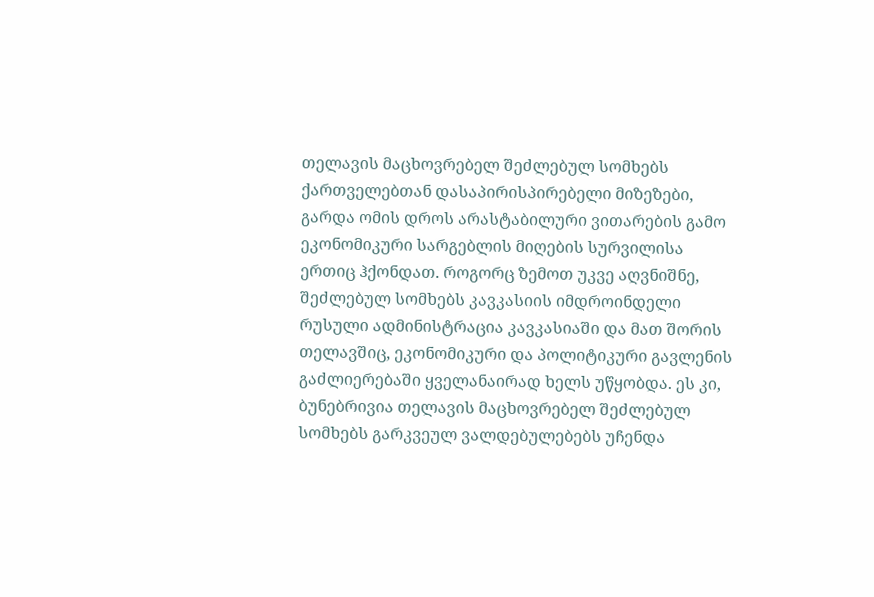თელავის მაცხოვრებელ შეძლებულ სომხებს ქართველებთან დასაპირისპირებელი მიზეზები, გარდა ომის დროს არასტაბილური ვითარების გამო ეკონომიკური სარგებლის მიღების სურვილისა ერთიც ჰქონდათ. როგორც ზემოთ უკვე აღვნიშნე, შეძლებულ სომხებს კავკასიის იმდროინდელი რუსული ადმინისტრაცია კავკასიაში და მათ შორის თელავშიც, ეკონომიკური და პოლიტიკური გავლენის გაძლიერებაში ყველანაირად ხელს უწყობდა. ეს კი, ბუნებრივია თელავის მაცხოვრებელ შეძლებულ სომხებს გარკვეულ ვალდებულებებს უჩენდა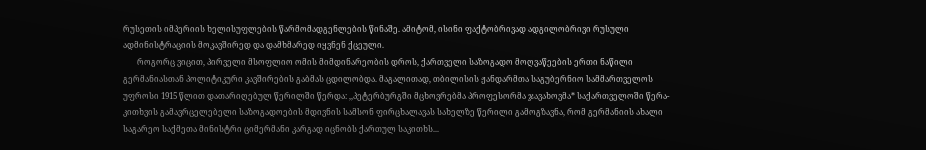რუსეთის იმპერიის ხელისუფლების წარმომადგენლების წინაშე. ამიტომ, ისინი ფაქტობრივად ადგილობრივი რუსული ადმინისტრაციის მოკავშირედ და დამხმარედ იყვნენ ქცეული.
       როგორც ვიცით, პირველი მსოფლიო ომის მიმდინარეობის დროს, ქართველი საზოგადო მოღვაწეების ერთი ნაწილი გერმანიასთან პოლიტიკური კავშირების გაბმას ცდილობდა. მაგალითად, თბილისის ჟანდარმთა საგუბერნიო სამმართველოს უფროსი 1915 წლით დათარიღებულ წერილში წერდა: ,,პეტერბურგში მცხოვრებმა პროფესორმა ჯავახოვმა* საქართველოში წერა-კითხვის გამავრცელებელი საზოგადოების მდივნის სამსონ ფირცხალავას სახელზე წერილი გამოგზავნა, რომ გერმანიის ახალი საგარეო საქმეთა მინისტრი ციმერმანი კარგად იცნობს ქართულ საკითხს...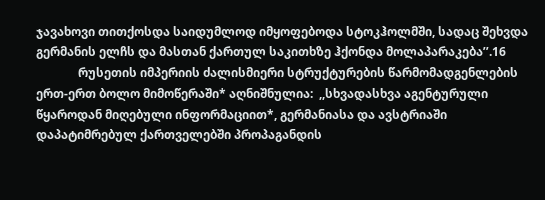ჯავახოვი თითქოსდა საიდუმლოდ იმყოფებოდა სტოკჰოლმში, სადაც შეხვდა გერმანის ელჩს და მასთან ქართულ საკითხზე ჰქონდა მოლაპარაკება’’.16
              რუსეთის იმპერიის ძალისმიერი სტრუქტურების წარმომადგენლების ერთ-ერთ ბოლო მიმოწერაში* აღნიშნულია:  ,,სხვადასხვა აგენტურული წყაროდან მიღებული ინფორმაციით*, გერმანიასა და ავსტრიაში დაპატიმრებულ ქართველებში პროპაგანდის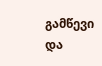გამწევი და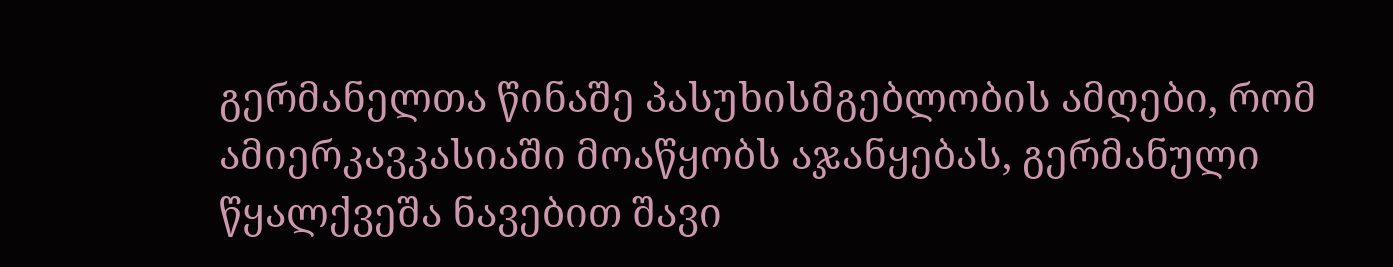გერმანელთა წინაშე პასუხისმგებლობის ამღები, რომ ამიერკავკასიაში მოაწყობს აჯანყებას, გერმანული წყალქვეშა ნავებით შავი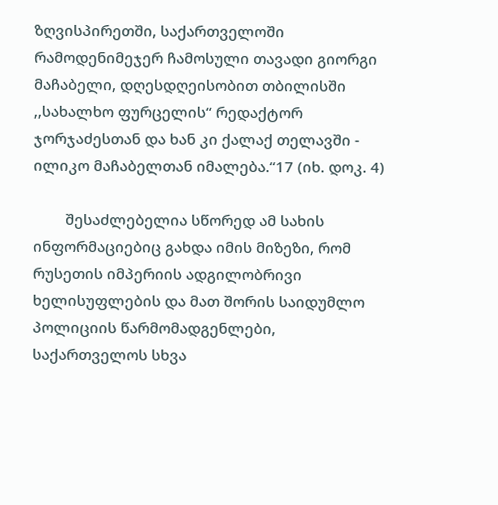ზღვისპირეთში, საქართველოში რამოდენიმეჯერ ჩამოსული თავადი გიორგი მაჩაბელი, დღესდღეისობით თბილისში ,,სახალხო ფურცელის“ რედაქტორ ჯორჯაძესთან და ხან კი ქალაქ თელავში - ილიკო მაჩაბელთან იმალება.“17 (იხ. დოკ. 4)

        შესაძლებელია სწორედ ამ სახის ინფორმაციებიც გახდა იმის მიზეზი, რომ რუსეთის იმპერიის ადგილობრივი ხელისუფლების და მათ შორის საიდუმლო პოლიციის წარმომადგენლები, საქართველოს სხვა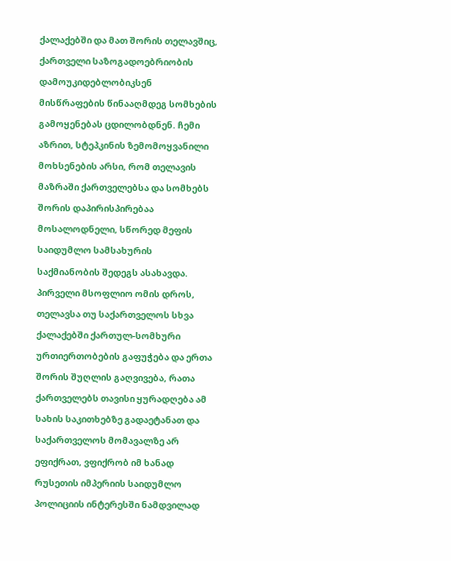ქალაქებში და მათ შორის თელავშიც, ქართველი საზოგადოებრიობის დამოუკიდებლობიკსენ მისწრაფების წინააღმდეგ სომხების გამოყენებას ცდილობდნენ. ჩემი აზრით, სტეპკინის ზემომოყვანილი მოხსენების არსი, რომ თელავის მაზრაში ქართველებსა და სომხებს შორის დაპირისპირებაა მოსალოდნელი, სწორედ მეფის საიდუმლო სამსახურის საქმიანობის შედეგს ასახავდა. პირველი მსოფლიო ომის დროს, თელავსა თუ საქართველოს სხვა ქალაქებში ქართულ-სომხური ურთიერთობების გაფუჭება და ერთა შორის შუღლის გაღვივება, რათა ქართველებს თავისი ყურადღება ამ სახის საკითხებზე გადაეტანათ და საქართველოს მომავალზე არ ეფიქრათ, ვფიქრობ იმ ხანად რუსეთის იმპერიის საიდუმლო პოლიციის ინტერესში ნამდვილად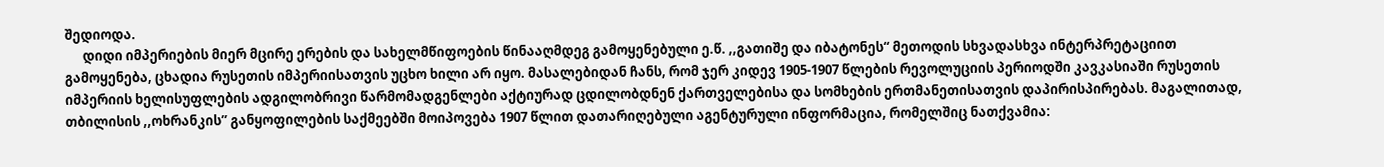შედიოდა.
      დიდი იმპერიების მიერ მცირე ერების და სახელმწიფოების წინააღმდეგ გამოყენებული ე.წ. ,,გათიშე და იბატონეს“ მეთოდის სხვადასხვა ინტერპრეტაციით გამოყენება, ცხადია რუსეთის იმპერიისათვის უცხო ხილი არ იყო. მასალებიდან ჩანს, რომ ჯერ კიდევ 1905-1907 წლების რევოლუციის პერიოდში კავკასიაში რუსეთის იმპერიის ხელისუფლების ადგილობრივი წარმომადგენლები აქტიურად ცდილობდნენ ქართველებისა და სომხების ერთმანეთისათვის დაპირისპირებას. მაგალითად, თბილისის ,,ოხრანკის’’ განყოფილების საქმეებში მოიპოვება 1907 წლით დათარიღებული აგენტურული ინფორმაცია, რომელშიც ნათქვამია: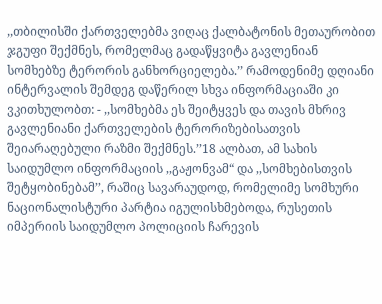,,თბილისში ქართველებმა ვიღაც ქალბატონის მეთაურობით ჯგუფი შექმნეს, რომელმაც გადაწყვიტა გავლენიან სომხებზე ტერორის განხორციელება.’’ რამოდენიმე დღიანი ინტერვალის შემდეგ დაწერილ სხვა ინფორმაციაში კი ვკითხულობთ: - ,,სომხებმა ეს შეიტყვეს და თავის მხრივ გავლენიანი ქართველების ტერორიზებისათვის შეიარაღებული რაზმი შექმნეს.’’18 ალბათ, ამ სახის საიდუმლო ინფორმაციის ,,გაჟონვამ“ და ,,სომხებისთვის შეტყობინებამ’’, რაშიც სავარაუდოდ, რომელიმე სომხური ნაციონალისტური პარტია იგულისხმებოდა, რუსეთის იმპერიის საიდუმლო პოლიციის ჩარევის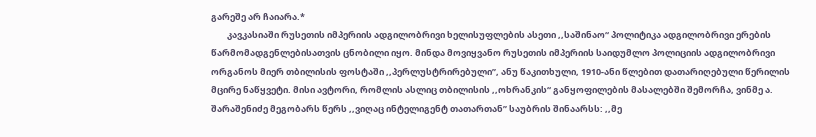გარეშე არ ჩაიარა.*
        კავკასიაში რუსეთის იმპერიის ადგილობრივი ხელისუფლების ასეთი ,,საშინაო“ პოლიტიკა ადგილობრივი ერების წარმომადგენლებისათვის ცნობილი იყო. მინდა მოვიყვანო რუსეთის იმპერიის საიდუმლო პოლიციის ადგილობრივი ორგანოს მიერ თბილისის ფოსტაში ,,პერლუსტრირებული’’, ანუ წაკითხული, 1910-ანი წლებით დათარიღებული წერილის მცირე ნაწყვეტი. მისი ავტორი, რომლის ასლიც თბილისის ,,ოხრანკის“ განყოფილების მასალებში შემორჩა, ვინმე ა. შარაშენიძე მეგობარს წერს ,,ვიღაც ინტელიგენტ თათართან’’ საუბრის შინაარსს: ,,მე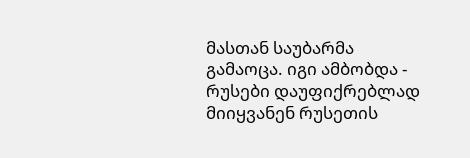მასთან საუბარმა გამაოცა. იგი ამბობდა - რუსები დაუფიქრებლად მიიყვანენ რუსეთის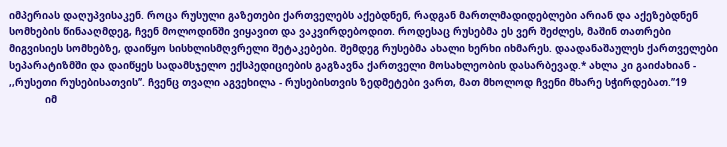იმპერიას დაღუპვისაკენ. როცა რუსული გაზეთები ქართველებს აქებდნენ, რადგან მართლმადიდებლები არიან და აქეზებდნენ სომხების წინააღმდეგ, ჩვენ მოლოდინში ვიყავით და ვაკვირდებოდით. როდესაც რუსებმა ეს ვერ შეძლეს, მაშინ თათრები მიგვისიეს სომხებზე, დაიწყო სისხლისმღვრელი შეტაკებები. შემდეგ რუსებმა ახალი ხერხი იხმარეს. დაადანაშაულეს ქართველები სეპარატიზმში და დაიწყეს სადამსჯელო ექსპედიციების გაგზავნა ქართველი მოსახლეობის დასარბევად.* ახლა კი გაიძახიან - ,,რუსეთი რუსებისათვის’’. ჩვენც თვალი აგვეხილა - რუსებისთვის ზედმეტები ვართ, მათ მხოლოდ ჩვენი მხარე სჭირდებათ.’’19
            იმ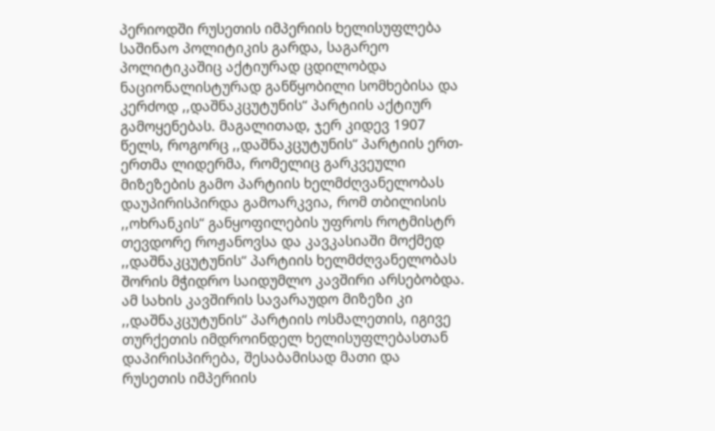პერიოდში რუსეთის იმპერიის ხელისუფლება საშინაო პოლიტიკის გარდა, საგარეო პოლიტიკაშიც აქტიურად ცდილობდა ნაციონალისტურად განწყობილი სომხებისა და კერძოდ ,,დაშნაკცუტუნის“ პარტიის აქტიურ გამოყენებას. მაგალითად, ჯერ კიდევ 1907 წელს, როგორც ,,დაშნაკცუტუნის“ პარტიის ერთ-ერთმა ლიდერმა, რომელიც გარკვეული მიზეზების გამო პარტიის ხელმძღვანელობას დაუპირისპირდა გამოარკვია, რომ თბილისის ,,ოხრანკის“ განყოფილების უფროს როტმისტრ თევდორე როჟანოვსა და კავკასიაში მოქმედ ,,დაშნაკცუტუნის“ პარტიის ხელმძღვანელობას შორის მჭიდრო საიდუმლო კავშირი არსებობდა. ამ სახის კავშირის სავარაუდო მიზეზი კი ,,დაშნაკცუტუნის“ პარტიის ოსმალეთის, იგივე თურქეთის იმდროინდელ ხელისუფლებასთან დაპირისპირება, შესაბამისად მათი და რუსეთის იმპერიის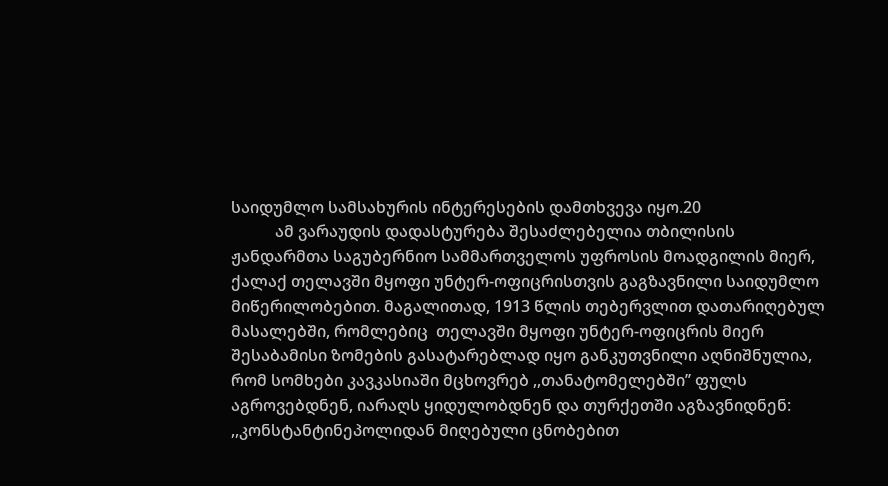საიდუმლო სამსახურის ინტერესების დამთხვევა იყო.20
           ამ ვარაუდის დადასტურება შესაძლებელია თბილისის ჟანდარმთა საგუბერნიო სამმართველოს უფროსის მოადგილის მიერ, ქალაქ თელავში მყოფი უნტერ-ოფიცრისთვის გაგზავნილი საიდუმლო მიწერილობებით. მაგალითად, 1913 წლის თებერვლით დათარიღებულ მასალებში, რომლებიც  თელავში მყოფი უნტერ-ოფიცრის მიერ შესაბამისი ზომების გასატარებლად იყო განკუთვნილი აღნიშნულია, რომ სომხები კავკასიაში მცხოვრებ ,,თანატომელებში’’ ფულს აგროვებდნენ, იარაღს ყიდულობდნენ და თურქეთში აგზავნიდნენ: ,,კონსტანტინეპოლიდან მიღებული ცნობებით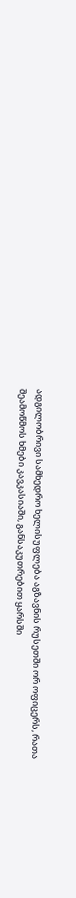ადგილობრივი სამხედრო ხელისუფლება აგზავნის რუსეთში ორ ოფიცერს, რათა შეამოწმოს ხმები კავკასიაში, განსაკუთრებით ყარსში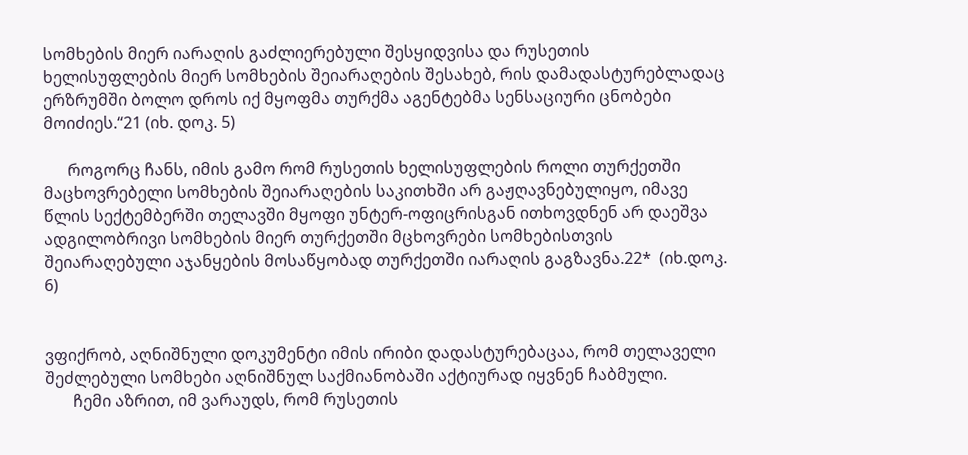სომხების მიერ იარაღის გაძლიერებული შესყიდვისა და რუსეთის ხელისუფლების მიერ სომხების შეიარაღების შესახებ, რის დამადასტურებლადაც ერზრუმში ბოლო დროს იქ მყოფმა თურქმა აგენტებმა სენსაციური ცნობები მოიძიეს.“21 (იხ. დოკ. 5)

      როგორც ჩანს, იმის გამო რომ რუსეთის ხელისუფლების როლი თურქეთში მაცხოვრებელი სომხების შეიარაღების საკითხში არ გაჟღავნებულიყო, იმავე წლის სექტემბერში თელავში მყოფი უნტერ-ოფიცრისგან ითხოვდნენ არ დაეშვა ადგილობრივი სომხების მიერ თურქეთში მცხოვრები სომხებისთვის შეიარაღებული აჯანყების მოსაწყობად თურქეთში იარაღის გაგზავნა.22*  (იხ.დოკ. 6)


ვფიქრობ, აღნიშნული დოკუმენტი იმის ირიბი დადასტურებაცაა, რომ თელაველი შეძლებული სომხები აღნიშნულ საქმიანობაში აქტიურად იყვნენ ჩაბმული.
       ჩემი აზრით, იმ ვარაუდს, რომ რუსეთის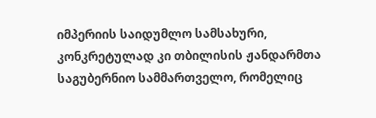იმპერიის საიდუმლო სამსახური, კონკრეტულად კი თბილისის ჟანდარმთა საგუბერნიო სამმართველო, რომელიც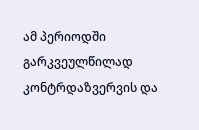ამ პერიოდში გარკვეულწილად კონტრდაზვერვის და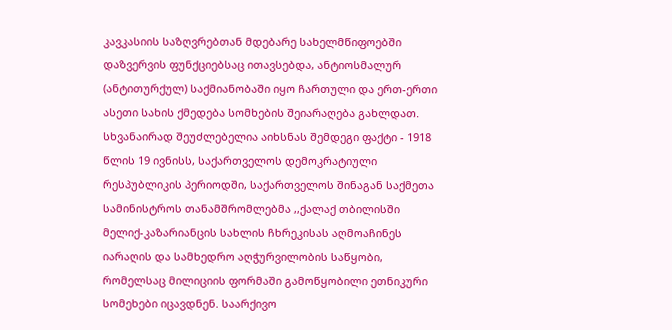კავკასიის საზღვრებთან მდებარე სახელმწიფოებში დაზვერვის ფუნქციებსაც ითავსებდა, ანტიოსმალურ (ანტითურქულ) საქმიანობაში იყო ჩართული და ერთ-ერთი ასეთი სახის ქმედება სომხების შეიარაღება გახლდათ. სხვანაირად შეუძლებელია აიხსნას შემდეგი ფაქტი - 1918 წლის 19 ივნისს, საქართველოს დემოკრატიული რესპუბლიკის პერიოდში, საქართველოს შინაგან საქმეთა სამინისტროს თანამშრომლებმა ,,ქალაქ თბილისში მელიქ-კაზარიანცის სახლის ჩხრეკისას აღმოაჩინეს იარაღის და სამხედრო აღჭურვილობის საწყობი, რომელსაც მილიციის ფორმაში გამოწყობილი ეთნიკური სომეხები იცავდნენ. საარქივო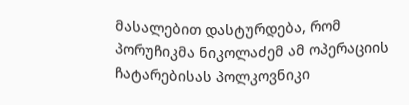მასალებით დასტურდება, რომ პორუჩიკმა ნიკოლაძემ ამ ოპერაციის ჩატარებისას პოლკოვნიკი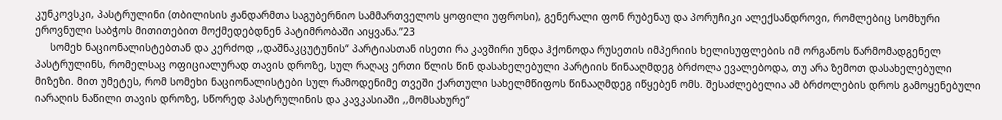კუნკოვსკი, პასტრულინი (თბილისის ჟანდარმთა საგუბერნიო სამმართველოს ყოფილი უფროსი), გენერალი ფონ რუბენაუ და პორუჩიკი ალექსანდროვი, რომლებიც სომხური ეროვნული საბჭოს მითითებით მოქმედებდნენ პატიმრობაში აიყვანა.’’23
     სომეხ ნაციონალისტებთან და კერძოდ ,,დაშნაკცუტუნის“ პარტიასთან ისეთი რა კავშირი უნდა ჰქონოდა რუსეთის იმპერიის ხელისუფლების იმ ორგანოს წარმომადგენელ პასტრულინს, რომელსაც ოფიციალურად თავის დროზე, სულ რაღაც ერთი წლის წინ დასახელებული პარტიის წინააღმდეგ ბრძოლა ევალებოდა, თუ არა ზემოთ დასახელებული მიზეზი. მით უმეტეს, რომ სომეხი ნაციონალისტები სულ რამოდენიმე თვეში ქართული სახელმწიფოს წინააღმდეგ იწყებენ ომს. შესაძლებელია ამ ბრძოლების დროს გამოყენებული იარაღის ნაწილი თავის დროზე, სწორედ პასტრულინის და კავკასიაში ,,მომსახურე“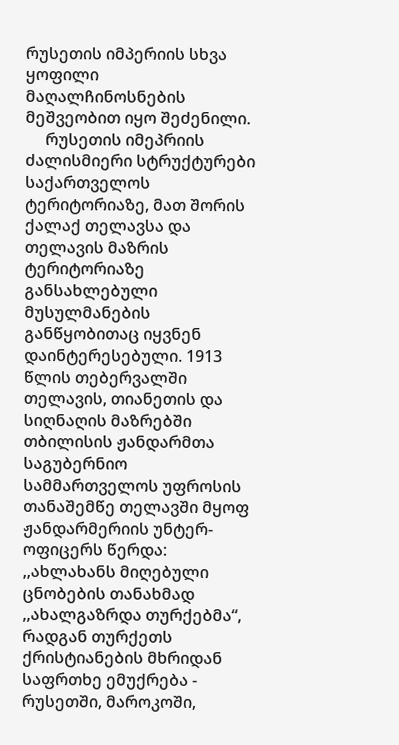რუსეთის იმპერიის სხვა ყოფილი მაღალჩინოსნების მეშვეობით იყო შეძენილი.
     რუსეთის იმეპრიის ძალისმიერი სტრუქტურები საქართველოს ტერიტორიაზე, მათ შორის ქალაქ თელავსა და თელავის მაზრის ტერიტორიაზე განსახლებული მუსულმანების განწყობითაც იყვნენ დაინტერესებული. 1913 წლის თებერვალში თელავის, თიანეთის და სიღნაღის მაზრებში თბილისის ჟანდარმთა საგუბერნიო სამმართველოს უფროსის თანაშემწე თელავში მყოფ ჟანდარმერიის უნტერ-ოფიცერს წერდა: ,,ახლახანს მიღებული ცნობების თანახმად ,,ახალგაზრდა თურქებმა“, რადგან თურქეთს ქრისტიანების მხრიდან საფრთხე ემუქრება - რუსეთში, მაროკოში,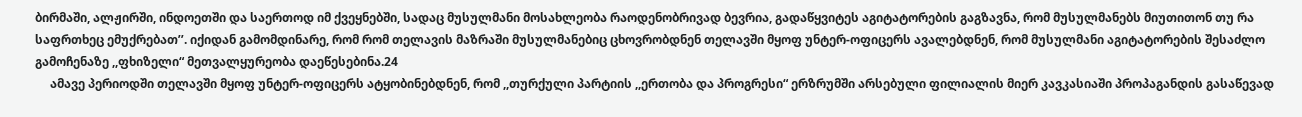ბირმაში, ალჟირში, ინდოეთში და საერთოდ იმ ქვეყნებში, სადაც მუსულმანი მოსახლეობა რაოდენობრივად ბევრია, გადაწყვიტეს აგიტატორების გაგზავნა, რომ მუსულმანებს მიუთითონ თუ რა საფრთხეც ემუქრებათ’’. იქიდან გამომდინარე, რომ რომ თელავის მაზრაში მუსულმანებიც ცხოვრობდნენ თელავში მყოფ უნტერ-ოფიცერს ავალებდნენ, რომ მუსულმანი აგიტატორების შესაძლო გამოჩენაზე ,,ფხიზელი“ მეთვალყურეობა დაეწესებინა.24
     ამავე პერიოდში თელავში მყოფ უნტერ-ოფიცერს ატყობინებდნენ, რომ ,,თურქული პარტიის ,,ერთობა და პროგრესი“ ერზრუმში არსებული ფილიალის მიერ კავკასიაში პროპაგანდის გასაწევად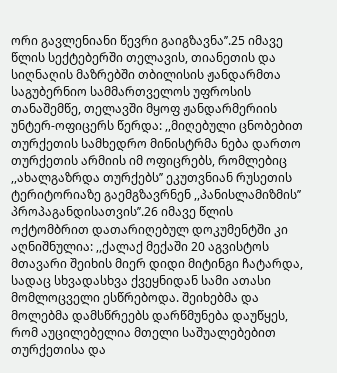ორი გავლენიანი წევრი გაიგზავნა’’.25 იმავე წლის სექტებერში თელავის, თიანეთის და სიღნაღის მაზრებში თბილისის ჟანდარმთა საგუბერნიო სამმართველოს უფროსის თანაშემწე, თელავში მყოფ ჟანდარმერიის უნტერ-ოფიცერს წერდა: ,,მიღებული ცნობებით თურქეთის სამხედრო მინისტრმა ნება დართო თურქეთის არმიის იმ ოფიცრებს, რომლებიც ,,ახალგაზრდა თურქებს’’ ეკუთვნიან რუსეთის ტერიტორიაზე გაემგზავრნენ ,,პანისლამიზმის’’ პროპაგანდისათვის’’.26 იმავე წლის ოქტომბრით დათარიღებულ დოკუმენტში კი აღნიშნულია: ,,ქალაქ მექაში 20 აგვისტოს მთავარი შეიხის მიერ დიდი მიტინგი ჩატარდა, სადაც სხვადასხვა ქვეყნიდან სამი ათასი მომლოცველი ესწრებოდა. შეიხებმა და მოლებმა დამსწრეებს დარწმუნება დაუწყეს, რომ აუცილებელია მთელი საშუალებებით თურქეთისა და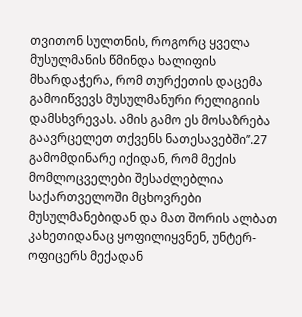თვითონ სულთნის, როგორც ყველა მუსულმანის წმინდა ხალიფის მხარდაჭერა, რომ თურქეთის დაცემა გამოიწვევს მუსულმანური რელიგიის დამსხვრევას. ამის გამო ეს მოსაზრება გაავრცელეთ თქვენს ნათესავებში’’.27 გამომდინარე იქიდან, რომ მექის მომლოცველები შესაძლებლია საქართველოში მცხოვრები მუსულმანებიდან და მათ შორის ალბათ კახეთიდანაც ყოფილიყვნენ, უნტერ-ოფიცერს მექადან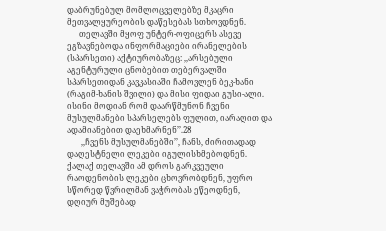დაბრუნებულ მომლოცველებზე მკაცრი მეთვალყურეობის დაწესებას სთხოვდნენ.
      თელავში მყოფ უნტერ-ოფიცერს ასევე ეგზავნებოდა ინფორმაციები ირანელების (სპარსეთი) აქტიურობაზეც: ,,არსებული აგენტურული ცნობებით თებერვალში სპარსეთიდან კავკასიაში ჩამოვლენ ბეკ-ხანი (რაგიმ-ხანის შვილი) და მისი ფიდაი გუსი-ალი. ისინი მოდიან რომ დაარწმუნონ ჩვენი მუსულმანები სპარსელებს ფულით, იარაღით და ადამიანებით დაეხმარნენ’’.28
       ,,ჩვენს მუსულმანებში’’, ჩანს, ძირითადად დაღესტნელი ლეკები იგულისხმებოდნენ. ქალაქ თელავში ამ დროს გარკვეული რაოდენობის ლეკები ცხოვრობდნენ, უფრო სწორედ წვრილმან ვაჭრობას ეწეოდნენ,  დღიურ მუშებად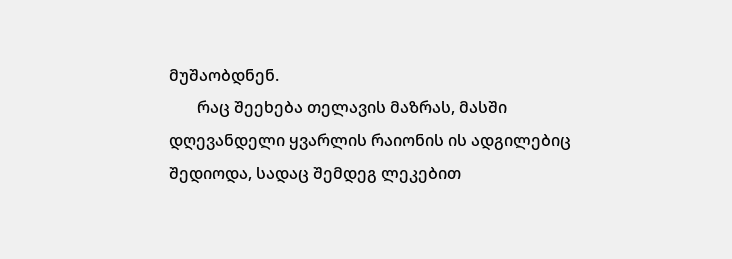მუშაობდნენ.
       რაც შეეხება თელავის მაზრას, მასში დღევანდელი ყვარლის რაიონის ის ადგილებიც შედიოდა, სადაც შემდეგ ლეკებით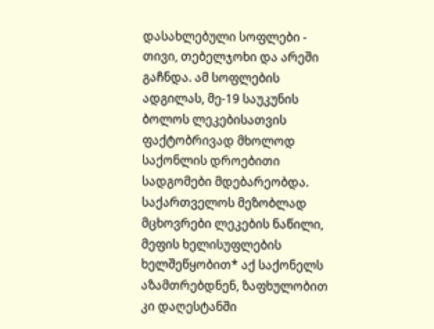დასახლებული სოფლები - თივი, თებელჯოხი და არეში გაჩნდა. ამ სოფლების ადგილას, მე-19 საუკუნის ბოლოს ლეკებისათვის ფაქტობრივად მხოლოდ საქონლის დროებითი სადგომები მდებარეობდა. საქართველოს მეზობლად მცხოვრები ლეკების ნაწილი, მეფის ხელისუფლების ხელშეწყობით* აქ საქონელს აზამთრებდნენ, ზაფხულობით კი დაღესტანში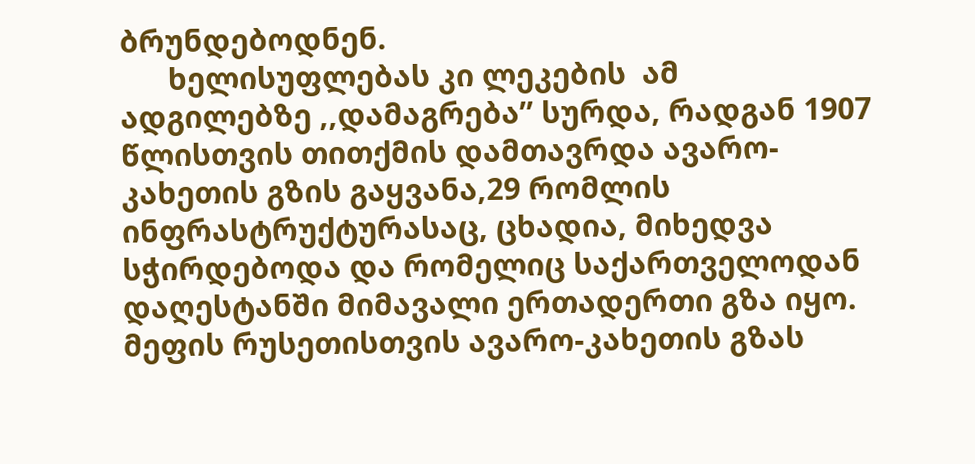ბრუნდებოდნენ.
      ხელისუფლებას კი ლეკების  ამ ადგილებზე ,,დამაგრება’’ სურდა, რადგან 1907 წლისთვის თითქმის დამთავრდა ავარო-კახეთის გზის გაყვანა,29 რომლის ინფრასტრუქტურასაც, ცხადია, მიხედვა სჭირდებოდა და რომელიც საქართველოდან დაღესტანში მიმავალი ერთადერთი გზა იყო. მეფის რუსეთისთვის ავარო-კახეთის გზას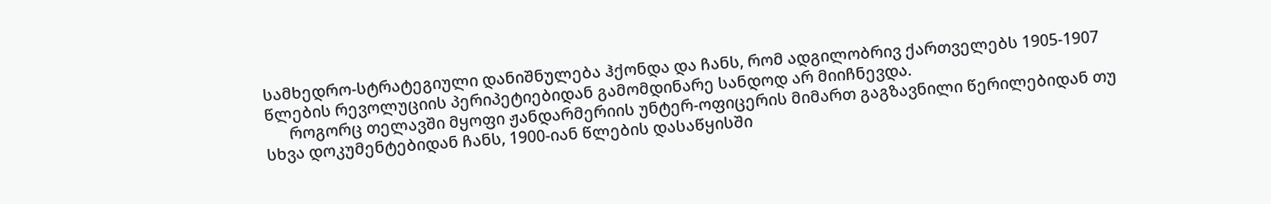სამხედრო-სტრატეგიული დანიშნულება ჰქონდა და ჩანს, რომ ადგილობრივ ქართველებს 1905-1907 წლების რევოლუციის პერიპეტიებიდან გამომდინარე სანდოდ არ მიიჩნევდა.
      როგორც თელავში მყოფი ჟანდარმერიის უნტერ-ოფიცერის მიმართ გაგზავნილი წერილებიდან თუ სხვა დოკუმენტებიდან ჩანს, 1900-იან წლების დასაწყისში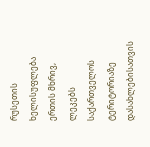რუსეთის ხელისუფლება ერთის მხრივ, ლეკებს საქართველოს ტერიტორიაზე დასახლებისათვის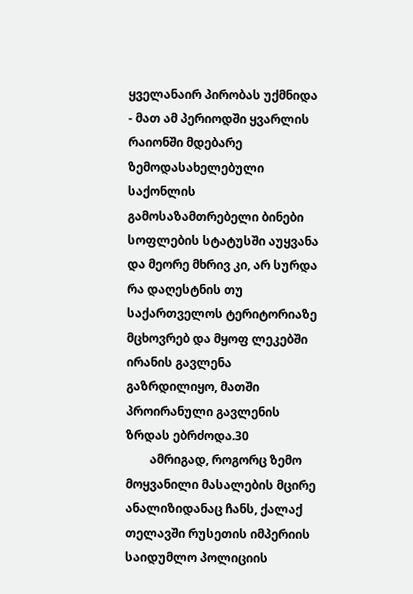ყველანაირ პირობას უქმნიდა - მათ ამ პერიოდში ყვარლის რაიონში მდებარე ზემოდასახელებული საქონლის გამოსაზამთრებელი ბინები სოფლების სტატუსში აუყვანა და მეორე მხრივ კი, არ სურდა რა დაღესტნის თუ საქართველოს ტერიტორიაზე მცხოვრებ და მყოფ ლეკებში ირანის გავლენა გაზრდილიყო, მათში პროირანული გავლენის ზრდას ებრძოდა.30
        ამრიგად, როგორც ზემო მოყვანილი მასალების მცირე ანალიზიდანაც ჩანს, ქალაქ თელავში რუსეთის იმპერიის საიდუმლო პოლიციის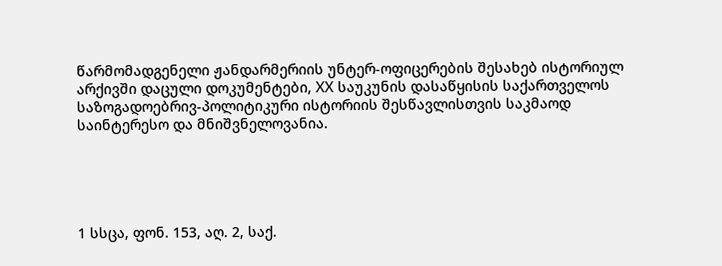წარმომადგენელი ჟანდარმერიის უნტერ-ოფიცერების შესახებ ისტორიულ არქივში დაცული დოკუმენტები, XX საუკუნის დასაწყისის საქართველოს საზოგადოებრივ-პოლიტიკური ისტორიის შესწავლისთვის საკმაოდ საინტერესო და მნიშვნელოვანია.





1 სსცა, ფონ. 153, აღ. 2, საქ.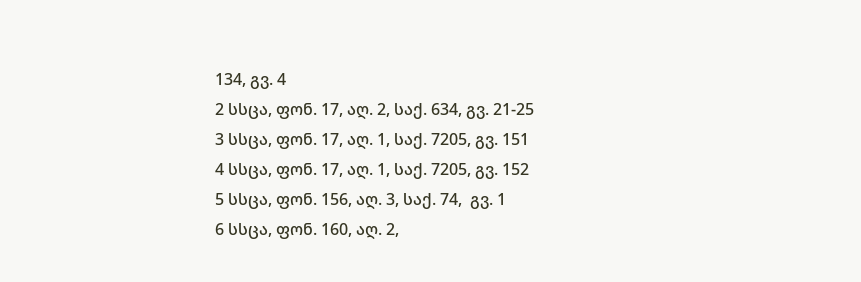134, გვ. 4
2 სსცა, ფონ. 17, აღ. 2, საქ. 634, გვ. 21-25
3 სსცა, ფონ. 17, აღ. 1, საქ. 7205, გვ. 151
4 სსცა, ფონ. 17, აღ. 1, საქ. 7205, გვ. 152
5 სსცა, ფონ. 156, აღ. 3, საქ. 74,  გვ. 1
6 სსცა, ფონ. 160, აღ. 2,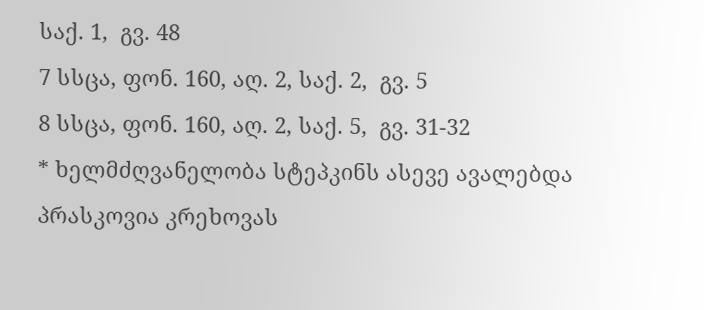საქ. 1,  გვ. 48
7 სსცა, ფონ. 160, აღ. 2, საქ. 2,  გვ. 5
8 სსცა, ფონ. 160, აღ. 2, საქ. 5,  გვ. 31-32
* ხელმძღვანელობა სტეპკინს ასევე ავალებდა პრასკოვია კრეხოვას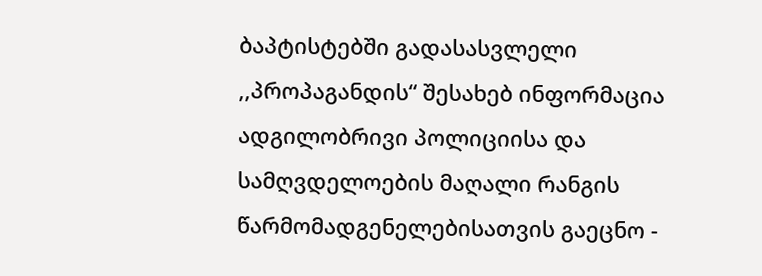ბაპტისტებში გადასასვლელი ,,პროპაგანდის“ შესახებ ინფორმაცია ადგილობრივი პოლიციისა და სამღვდელოების მაღალი რანგის წარმომადგენელებისათვის გაეცნო -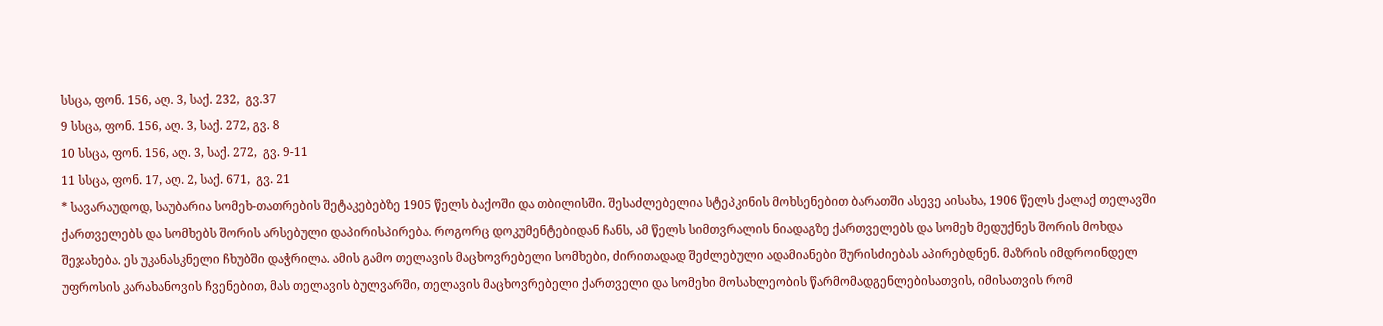სსცა, ფონ. 156, აღ. 3, საქ. 232,  გვ.37
9 სსცა, ფონ. 156, აღ. 3, საქ. 272, გვ. 8
10 სსცა, ფონ. 156, აღ. 3, საქ. 272,  გვ. 9-11
11 სსცა, ფონ. 17, აღ. 2, საქ. 671,  გვ. 21
* სავარაუდოდ, საუბარია სომეხ-თათრების შეტაკებებზე 1905 წელს ბაქოში და თბილისში. შესაძლებელია სტეპკინის მოხსენებით ბარათში ასევე აისახა, 1906 წელს ქალაქ თელავში ქართველებს და სომხებს შორის არსებული დაპირისპირება. როგორც დოკუმენტებიდან ჩანს, ამ წელს სიმთვრალის ნიადაგზე ქართველებს და სომეხ მედუქნეს შორის მოხდა შეჯახება. ეს უკანასკნელი ჩხუბში დაჭრილა. ამის გამო თელავის მაცხოვრებელი სომხები, ძირითადად შეძლებული ადამიანები შურისძიებას აპირებდნენ. მაზრის იმდროინდელ უფროსის კარახანოვის ჩვენებით, მას თელავის ბულვარში, თელავის მაცხოვრებელი ქართველი და სომეხი მოსახლეობის წარმომადგენლებისათვის, იმისათვის რომ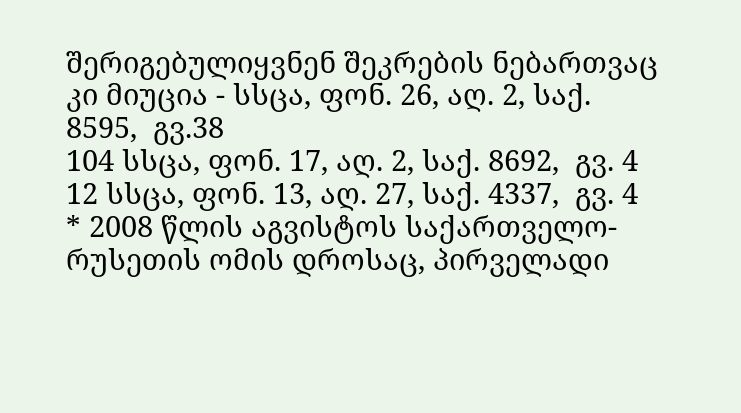შერიგებულიყვნენ შეკრების ნებართვაც კი მიუცია - სსცა, ფონ. 26, აღ. 2, საქ. 8595,  გვ.38
104 სსცა, ფონ. 17, აღ. 2, საქ. 8692,  გვ. 4
12 სსცა, ფონ. 13, აღ. 27, საქ. 4337,  გვ. 4
* 2008 წლის აგვისტოს საქართველო-რუსეთის ომის დროსაც, პირველადი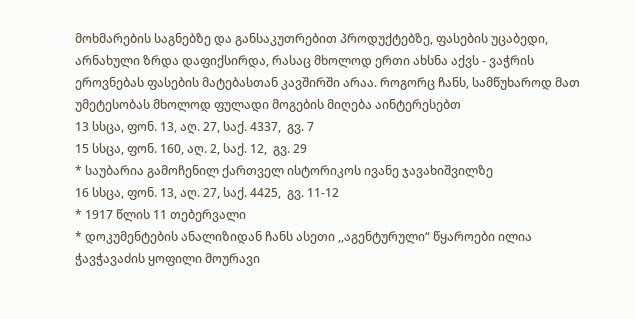მოხმარების საგნებზე და განსაკუთრებით პროდუქტებზე, ფასების უცაბედი, არნახული ზრდა დაფიქსირდა, რასაც მხოლოდ ერთი ახსნა აქვს - ვაჭრის ეროვნებას ფასების მატებასთან კავშირში არაა. როგორც ჩანს, სამწუხაროდ მათ უმეტესობას მხოლოდ ფულადი მოგების მიღება აინტერესებთ
13 სსცა, ფონ. 13, აღ. 27, საქ. 4337,  გვ. 7
15 სსცა, ფონ. 160, აღ. 2, საქ. 12,  გვ. 29
* საუბარია გამოჩენილ ქართველ ისტორიკოს ივანე ჯავახიშვილზე
16 სსცა, ფონ. 13, აღ. 27, საქ. 4425,  გვ. 11-12
* 1917 წლის 11 თებერვალი
* დოკუმენტების ანალიზიდან ჩანს ასეთი ,,აგენტურული“ წყაროები ილია ჭავჭავაძის ყოფილი მოურავი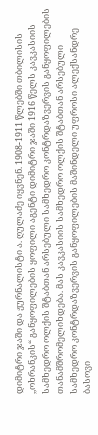დიმიტრი ჯაში და ჟურნალისტი ა. ღულაძე იყვნენ. 1908-1911 წლებში თბილისის ,,ოხრანკის“ განყოფილების ყოფილი აგენტი დიმიტრი ჯაში 1916 წელს კავკასიის სამხედრო ოლქის შტაბთან არსებული სამხედრო კონტრდაზვერვის განყოფილების თანამშრომელიხდება. მას კავკასიის სამხედრო ოლქის შტაბთან არსებული სამხედრო კონტრდაზვერვის განყოფილების მაშინდელი უფროსი ალექსანდრე ბასოვი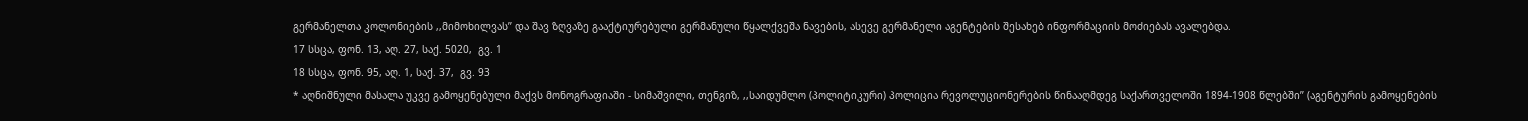გერმანელთა კოლონიების ,,მიმოხილვას’’ და შავ ზღვაზე გააქტიურებული გერმანული წყალქვეშა ნავების, ასევე გერმანელი აგენტების შესახებ ინფორმაციის მოძიებას ავალებდა.
17 სსცა, ფონ. 13, აღ. 27, საქ. 5020,  გვ. 1
18 სსცა, ფონ. 95, აღ. 1, საქ. 37,  გვ. 93
* აღნიშნული მასალა უკვე გამოყენებული მაქვს მონოგრაფიაში - სიმაშვილი, თენგიზ, ,,საიდუმლო (პოლიტიკური) პოლიცია რევოლუციონერების წინააღმდეგ საქართველოში 1894-1908 წლებში’’ (აგენტურის გამოყენების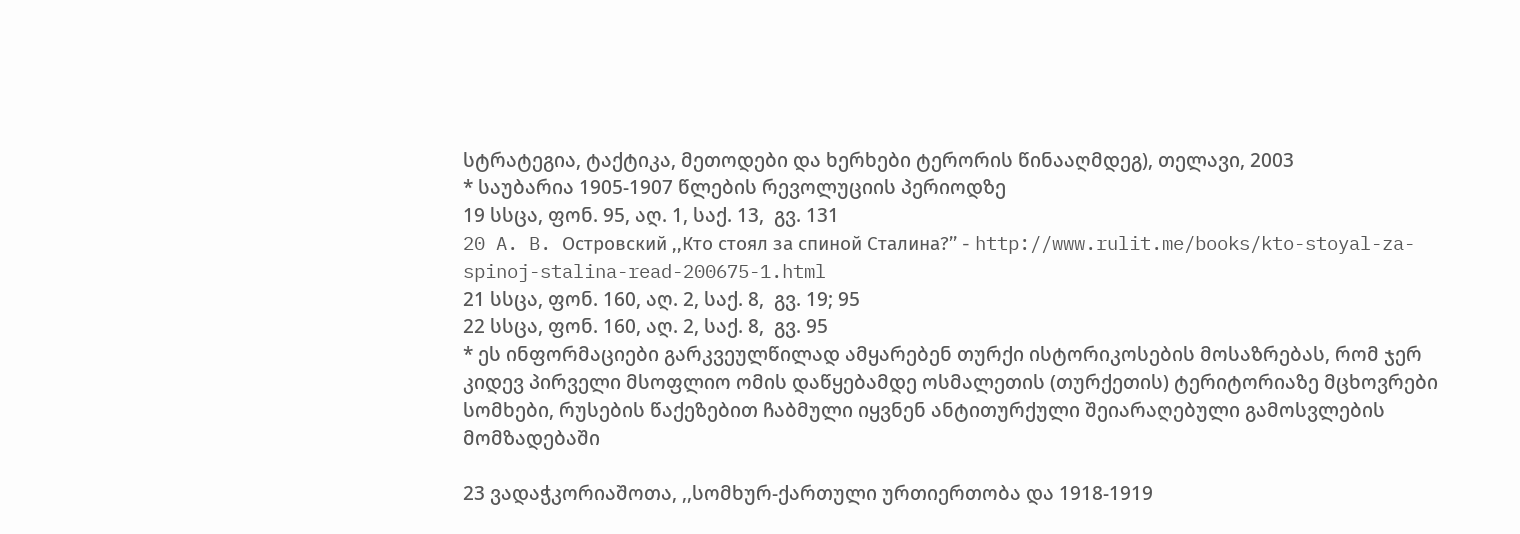სტრატეგია, ტაქტიკა, მეთოდები და ხერხები ტერორის წინააღმდეგ), თელავი, 2003
* საუბარია 1905-1907 წლების რევოლუციის პერიოდზე
19 სსცა, ფონ. 95, აღ. 1, საქ. 13,  გვ. 131
20 A. B. Островский ,,Кто стоял за спиной Сталина?’’ - http://www.rulit.me/books/kto-stoyal-za-spinoj-stalina-read-200675-1.html
21 სსცა, ფონ. 160, აღ. 2, საქ. 8,  გვ. 19; 95
22 სსცა, ფონ. 160, აღ. 2, საქ. 8,  გვ. 95
* ეს ინფორმაციები გარკვეულწილად ამყარებენ თურქი ისტორიკოსების მოსაზრებას, რომ ჯერ კიდევ პირველი მსოფლიო ომის დაწყებამდე ოსმალეთის (თურქეთის) ტერიტორიაზე მცხოვრები სომხები, რუსების წაქეზებით ჩაბმული იყვნენ ანტითურქული შეიარაღებული გამოსვლების მომზადებაში

23 ვადაჭკორიაშოთა, ,,სომხურ-ქართული ურთიერთობა და 1918-1919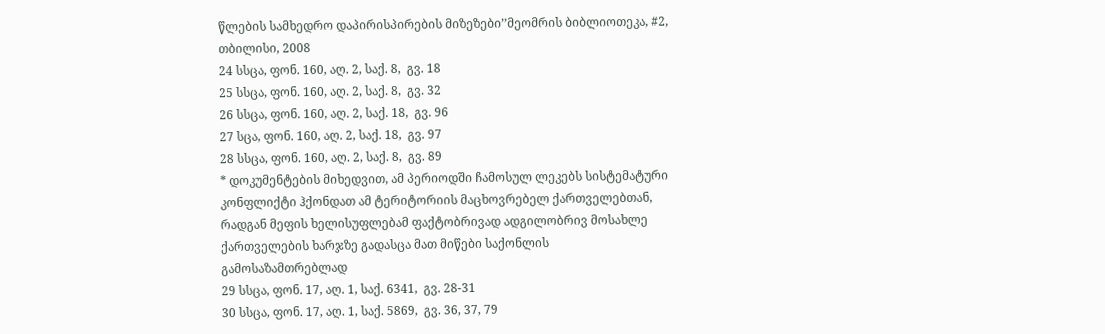წლების სამხედრო დაპირისპირების მიზეზები’’მეომრის ბიბლიოთეკა, #2, თბილისი, 2008
24 სსცა, ფონ. 160, აღ. 2, საქ. 8,  გვ. 18
25 სსცა, ფონ. 160, აღ. 2, საქ. 8,  გვ. 32
26 სსცა, ფონ. 160, აღ. 2, საქ. 18,  გვ. 96
27 სცა, ფონ. 160, აღ. 2, საქ. 18,  გვ. 97
28 სსცა, ფონ. 160, აღ. 2, საქ. 8,  გვ. 89
* დოკუმენტების მიხედვით, ამ პერიოდში ჩამოსულ ლეკებს სისტემატური კონფლიქტი ჰქონდათ ამ ტერიტორიის მაცხოვრებელ ქართველებთან, რადგან მეფის ხელისუფლებამ ფაქტობრივად ადგილობრივ მოსახლე ქართველების ხარჯზე გადასცა მათ მიწები საქონლის გამოსაზამთრებლად
29 სსცა, ფონ. 17, აღ. 1, საქ. 6341,  გვ. 28-31
30 სსცა, ფონ. 17, აღ. 1, საქ. 5869,  გვ. 36, 37, 79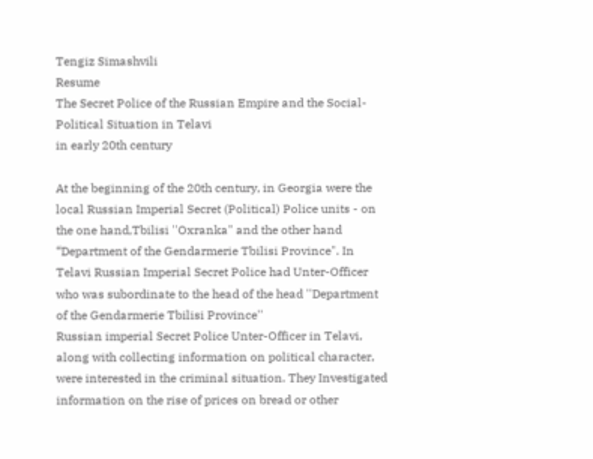Tengiz Simashvili
Resume
The Secret Police of the Russian Empire and the Social-Political Situation in Telavi
in early 20th century

At the beginning of the 20th century, in Georgia were the local Russian Imperial Secret (Political) Police units - on the one hand,Tbilisi ''Oxranka" and the other hand “Department of the Gendarmerie Tbilisi Province". In Telavi Russian Imperial Secret Police had Unter-Officer who was subordinate to the head of the head ''Department of the Gendarmerie Tbilisi Province''
Russian imperial Secret Police Unter-Officer in Telavi, along with collecting information on political character, were interested in the criminal situation. They Investigated information on the rise of prices on bread or other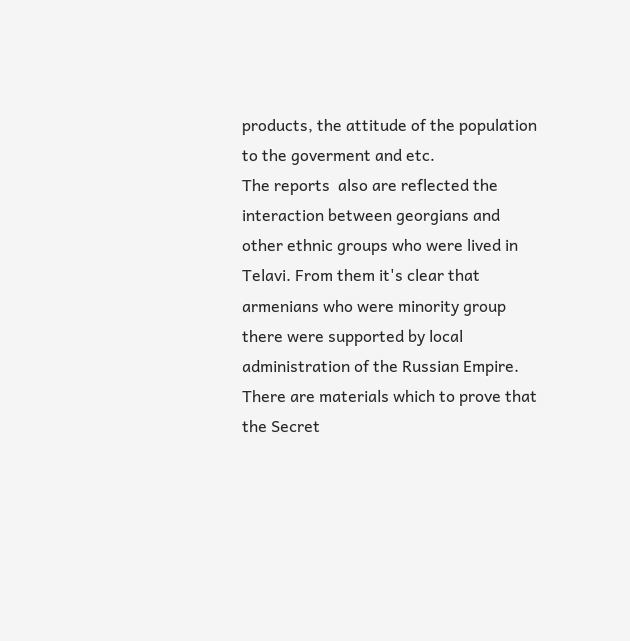products, the attitude of the population to the goverment and etc.
The reports  also are reflected the interaction between georgians and other ethnic groups who were lived in Telavi. From them it's clear that armenians who were minority group there were supported by local administration of the Russian Empire.
There are materials which to prove that the Secret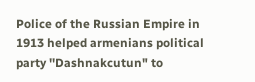Police of the Russian Empire in 1913 helped armenians political party ''Dashnakcutun" to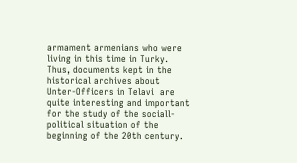armament armenians who were living in this time in Turky.
Thus, documents kept in the historical archives about Unter-Officers in Telavi  are quite interesting and important for the study of the sociall-political situation of the beginning of the 20th century.